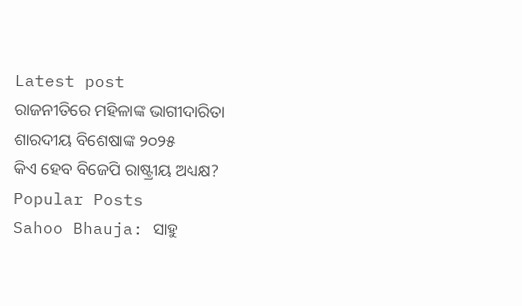Latest post
ରାଜନୀତିରେ ମହିଳାଙ୍କ ଭାଗୀଦାରିତା
ଶାରଦୀୟ ବିଶେଷାଙ୍କ ୨୦୨୫
କିଏ ହେବ ବିଜେପି ରାଷ୍ଟ୍ରୀୟ ଅଧ୍ୟକ୍ଷ?
Popular Posts
Sahoo Bhauja: ସାହୁ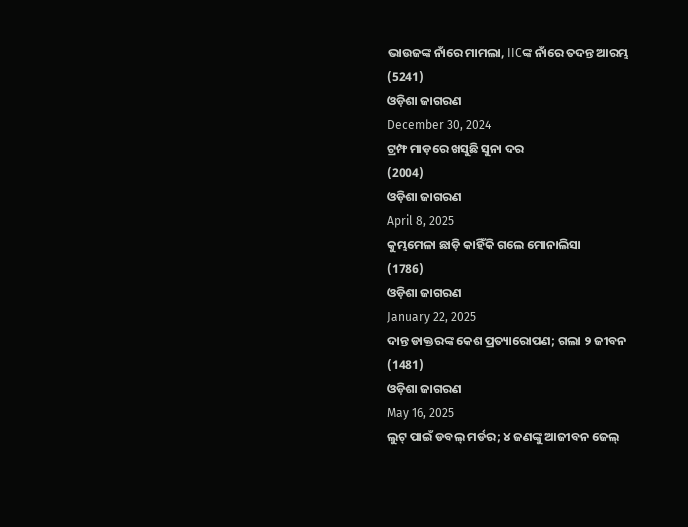ଭାଉଜଙ୍କ ନାଁରେ ମାମଲା, IICଙ୍କ ନାଁରେ ତଦନ୍ତ ଆରମ୍ଭ
(5241)
ଓଡ଼ିଶା ଜାଗରଣ
December 30, 2024
ଟ୍ରମ୍ଫ ମାଡ଼ରେ ଖସୁଛି ସୁନା ଦର
(2004)
ଓଡ଼ିଶା ଜାଗରଣ
April 8, 2025
କୁମ୍ଭମେଳା ଛାଡ଼ି କାହିଁକି ଗଲେ ମୋନାଲିସା
(1786)
ଓଡ଼ିଶା ଜାଗରଣ
January 22, 2025
ଦାନ୍ତ ଡାକ୍ତରଙ୍କ କେଶ ପ୍ରତ୍ୟାରୋପଣ; ଗଲା ୨ ଜୀବନ
(1481)
ଓଡ଼ିଶା ଜାଗରଣ
May 16, 2025
ଲୁଟ୍ ପାଇଁ ଡବଲ୍ ମର୍ଡର; ୪ ଜଣଙ୍କୁ ଆଜୀବନ ଜେଲ୍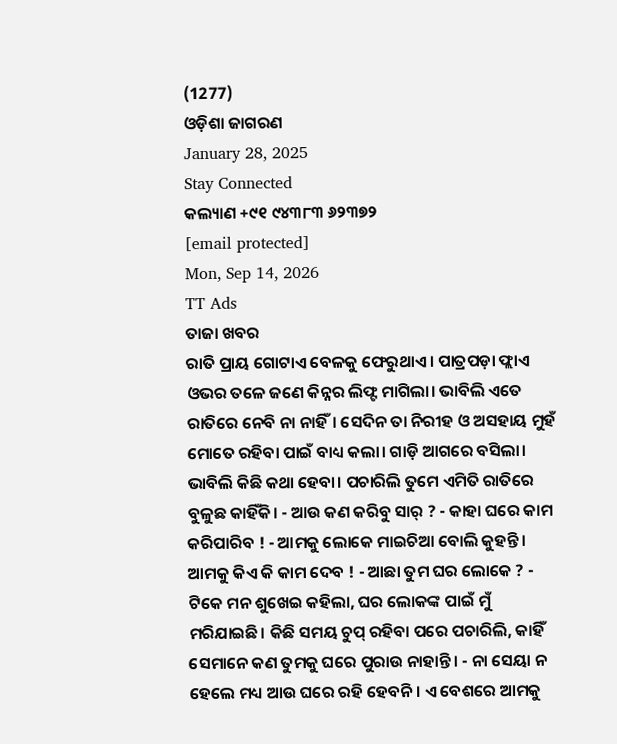(1277)
ଓଡ଼ିଶା ଜାଗରଣ
January 28, 2025
Stay Connected
କଲ୍ୟାଣ +୯୧ ୯୪୩୮୩ ୬୨୩୭୨
[email protected]
Mon, Sep 14, 2026
TT Ads
ତାଜା ଖବର
ରାତି ପ୍ରାୟ ଗୋଟାଏ ବେଳକୁ ଫେରୁଥାଏ। ପାତ୍ରପଡ଼ା ଫ୍ଲାଏ ଓଭର ତଳେ ଜଣେ କିନ୍ନର ଲିଫ୍ଟ ମାଗିଲା। ଭାବିଲି ଏତେ ରାତିରେ ନେବି ନା ନାହିଁ। ସେଦିନ ତା ନିରୀହ ଓ ଅସହାୟ ମୁହଁ ମୋତେ ରହିବା ପାଇଁ ବାଧ୍ୟ କଲା। ଗାଡ଼ି ଆଗରେ ବସିଲା।
ଭାବିଲି କିଛି କଥା ହେବା। ପଚାରିଲି ତୁମେ ଏମିତି ରାତିରେ ବୁଳୁଛ କାହିଁକି। - ଆଉ କଣ କରିବୁ ସାର୍ ? - କାହା ଘରେ କାମ କରିପାରିବ ! - ଆମକୁ ଲୋକେ ମାଇଚିଆ ବୋଲି କୁହନ୍ତି। ଆମକୁ କିଏ କି କାମ ଦେବ ! - ଆଛା ତୁମ ଘର ଲୋକେ ? - ଟିକେ ମନ ଶୁଖେଇ କହିଲା, ଘର ଲୋକଙ୍କ ପାଇଁ ମୁଁ ମରିଯାଇଛି। କିଛି ସମୟ ଚୁପ୍ ରହିବା ପରେ ପଚାରିଲି, କାହିଁ ସେମାନେ କଣ ତୁମକୁ ଘରେ ପୁରାଉ ନାହାନ୍ତି। - ନା ସେୟା ନ ହେଲେ ମଧ୍ୟ ଆଉ ଘରେ ରହି ହେବନି। ଏ ବେଶରେ ଆମକୁ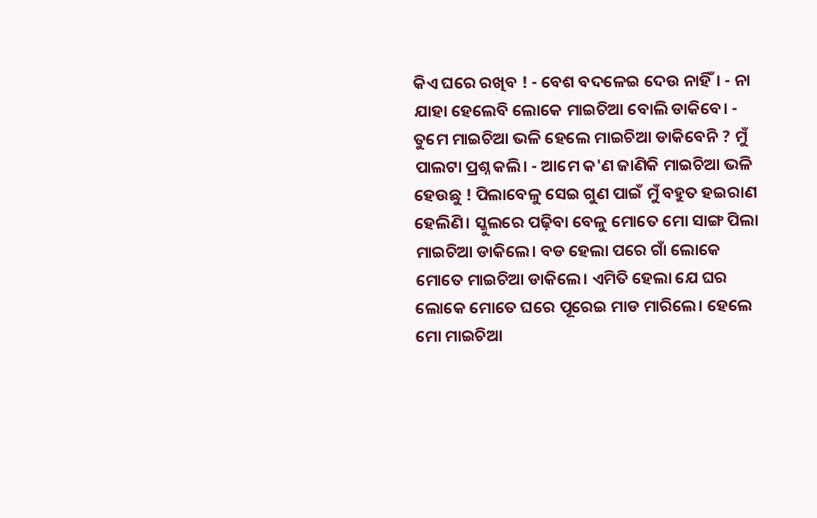କିଏ ଘରେ ରଖିବ ! - ବେଶ ବଦଳେଇ ଦେଉ ନାହିଁ। - ନା ଯାହା ହେଲେବି ଲୋକେ ମାଇଚିଆ ବୋଲି ଡାକିବେ। - ତୁମେ ମାଇଚିଆ ଭଳି ହେଲେ ମାଇଚିଆ ଡାକିବେନି ? ମୁଁ ପାଲଟା ପ୍ରଶ୍ନ କଲି। - ଆମେ କ'ଣ ଜାଣିକି ମାଇଚିଆ ଭଳି ହେଉଛୁ ! ପିଲାବେଳୁ ସେଇ ଗୁଣ ପାଇଁ ମୁଁ ବହୁତ ହଇରାଣ ହେଲିଣି। ସ୍କୁଲରେ ପଢ଼ିବା ବେଳୁ ମୋତେ ମୋ ସାଙ୍ଗ ପିଲା ମାଇଚିଆ ଡାକିଲେ। ବଡ ହେଲା ପରେ ଗାଁ ଲୋକେ ମୋତେ ମାଇଚିଆ ଡାକିଲେ। ଏମିତି ହେଲା ଯେ ଘର ଲୋକେ ମୋତେ ଘରେ ପୂରେଇ ମାଡ ମାରିଲେ। ହେଲେ ମୋ ମାଇଚିଆ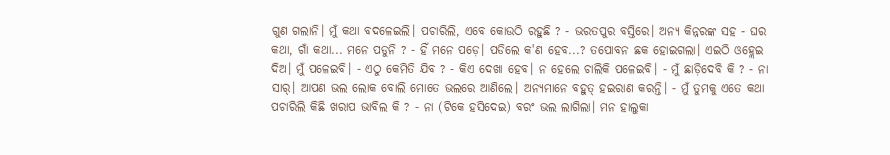ଗୁଣ ଗଲାନି। ମୁଁ କଥା ବଦଳେଇଲି। ପଚାରିଲି, ଏବେ କୋଉଠି ରହୁଛି ? - ଭରତପୁର ବସ୍ତିରେ। ଅନ୍ୟ କିନ୍ନରଙ୍କ ସହ - ଘର କଥା, ଗାଁ କଥା... ମନେ ପଡୁନି ? - ହିଁ ମନେ ପଡ଼େ। ପଡିଲେ କ'ଣ ହେବ...? ତପୋବନ ଛକ ହୋଇଗଲା। ଏଇଠି ଓହ୍ଲେଇ ଦିଅ। ମୁଁ ପଳେଇବି। - ଏଠୁ କେମିତି ଯିବ ? - କିଏ ଦେଖା ହେବ। ନ ହେଲେ ଚାଲିକି ପଳେଇବି। - ମୁଁ ଛାଡ଼ିଦେବି କି ? - ନା ସାର୍। ଆପଣ ଭଲ ଲୋକ ବୋଲି ମୋତେ ଭଲରେ ଆଣିଲେ। ଅନ୍ୟମାନେ ବହୁତ୍ ହଇରାଣ କରନ୍ତି। - ମୁଁ ତୁମକୁ ଏତେ କଥା ପଚାରିଲି କିଛି ଖରାପ ଭାବିଲ କି ? - ନା (ଟିକେ ହସିଦେଇ) ବରଂ ଭଲ ଲାଗିଲା। ମନ ହାଲୁକା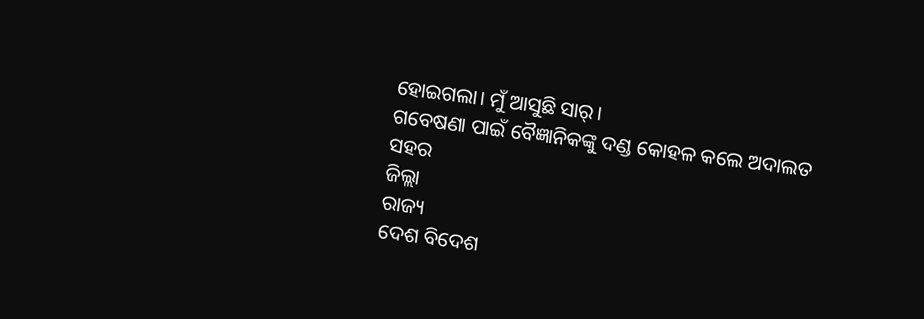ହୋଇଗଲା। ମୁଁ ଆସୁଛି ସାର୍।
ଗବେଷଣା ପାଇଁ ବୈଜ୍ଞାନିକଙ୍କୁ ଦଣ୍ଡ କୋହଳ କଲେ ଅଦାଲତ
ସହର
ଜିଲ୍ଲା
ରାଜ୍ୟ
ଦେଶ ବିଦେଶ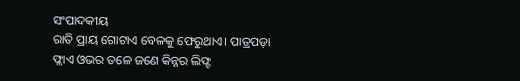ସଂପାଦକୀୟ
ରାତି ପ୍ରାୟ ଗୋଟାଏ ବେଳକୁ ଫେରୁଥାଏ। ପାତ୍ରପଡ଼ା ଫ୍ଲାଏ ଓଭର ତଳେ ଜଣେ କିନ୍ନର ଲିଫ୍ଟ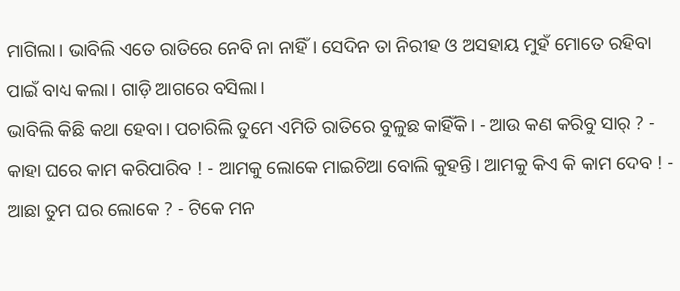ମାଗିଲା। ଭାବିଲି ଏତେ ରାତିରେ ନେବି ନା ନାହିଁ। ସେଦିନ ତା ନିରୀହ ଓ ଅସହାୟ ମୁହଁ ମୋତେ ରହିବା ପାଇଁ ବାଧ୍ୟ କଲା। ଗାଡ଼ି ଆଗରେ ବସିଲା।
ଭାବିଲି କିଛି କଥା ହେବା। ପଚାରିଲି ତୁମେ ଏମିତି ରାତିରେ ବୁଳୁଛ କାହିଁକି। - ଆଉ କଣ କରିବୁ ସାର୍ ? - କାହା ଘରେ କାମ କରିପାରିବ ! - ଆମକୁ ଲୋକେ ମାଇଚିଆ ବୋଲି କୁହନ୍ତି। ଆମକୁ କିଏ କି କାମ ଦେବ ! - ଆଛା ତୁମ ଘର ଲୋକେ ? - ଟିକେ ମନ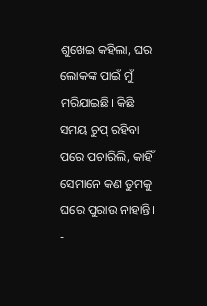ଶୁଖେଇ କହିଲା, ଘର ଲୋକଙ୍କ ପାଇଁ ମୁଁ ମରିଯାଇଛି। କିଛି ସମୟ ଚୁପ୍ ରହିବା ପରେ ପଚାରିଲି, କାହିଁ ସେମାନେ କଣ ତୁମକୁ ଘରେ ପୁରାଉ ନାହାନ୍ତି। -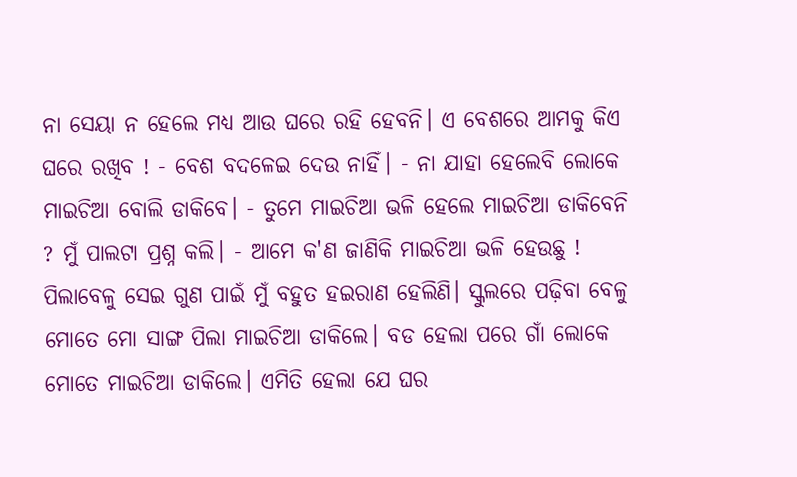ନା ସେୟା ନ ହେଲେ ମଧ୍ୟ ଆଉ ଘରେ ରହି ହେବନି। ଏ ବେଶରେ ଆମକୁ କିଏ ଘରେ ରଖିବ ! - ବେଶ ବଦଳେଇ ଦେଉ ନାହିଁ। - ନା ଯାହା ହେଲେବି ଲୋକେ ମାଇଚିଆ ବୋଲି ଡାକିବେ। - ତୁମେ ମାଇଚିଆ ଭଳି ହେଲେ ମାଇଚିଆ ଡାକିବେନି ? ମୁଁ ପାଲଟା ପ୍ରଶ୍ନ କଲି। - ଆମେ କ'ଣ ଜାଣିକି ମାଇଚିଆ ଭଳି ହେଉଛୁ ! ପିଲାବେଳୁ ସେଇ ଗୁଣ ପାଇଁ ମୁଁ ବହୁତ ହଇରାଣ ହେଲିଣି। ସ୍କୁଲରେ ପଢ଼ିବା ବେଳୁ ମୋତେ ମୋ ସାଙ୍ଗ ପିଲା ମାଇଚିଆ ଡାକିଲେ। ବଡ ହେଲା ପରେ ଗାଁ ଲୋକେ ମୋତେ ମାଇଚିଆ ଡାକିଲେ। ଏମିତି ହେଲା ଯେ ଘର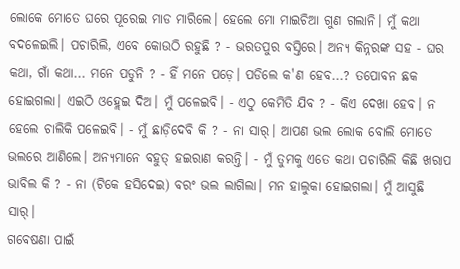ଲୋକେ ମୋତେ ଘରେ ପୂରେଇ ମାଡ ମାରିଲେ। ହେଲେ ମୋ ମାଇଚିଆ ଗୁଣ ଗଲାନି। ମୁଁ କଥା ବଦଳେଇଲି। ପଚାରିଲି, ଏବେ କୋଉଠି ରହୁଛି ? - ଭରତପୁର ବସ୍ତିରେ। ଅନ୍ୟ କିନ୍ନରଙ୍କ ସହ - ଘର କଥା, ଗାଁ କଥା... ମନେ ପଡୁନି ? - ହିଁ ମନେ ପଡ଼େ। ପଡିଲେ କ'ଣ ହେବ...? ତପୋବନ ଛକ ହୋଇଗଲା। ଏଇଠି ଓହ୍ଲେଇ ଦିଅ। ମୁଁ ପଳେଇବି। - ଏଠୁ କେମିତି ଯିବ ? - କିଏ ଦେଖା ହେବ। ନ ହେଲେ ଚାଲିକି ପଳେଇବି। - ମୁଁ ଛାଡ଼ିଦେବି କି ? - ନା ସାର୍। ଆପଣ ଭଲ ଲୋକ ବୋଲି ମୋତେ ଭଲରେ ଆଣିଲେ। ଅନ୍ୟମାନେ ବହୁତ୍ ହଇରାଣ କରନ୍ତି। - ମୁଁ ତୁମକୁ ଏତେ କଥା ପଚାରିଲି କିଛି ଖରାପ ଭାବିଲ କି ? - ନା (ଟିକେ ହସିଦେଇ) ବରଂ ଭଲ ଲାଗିଲା। ମନ ହାଲୁକା ହୋଇଗଲା। ମୁଁ ଆସୁଛି ସାର୍।
ଗବେଷଣା ପାଇଁ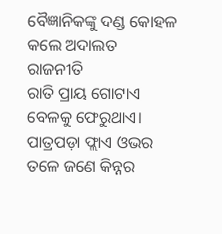ବୈଜ୍ଞାନିକଙ୍କୁ ଦଣ୍ଡ କୋହଳ କଲେ ଅଦାଲତ
ରାଜନୀତି
ରାତି ପ୍ରାୟ ଗୋଟାଏ ବେଳକୁ ଫେରୁଥାଏ। ପାତ୍ରପଡ଼ା ଫ୍ଲାଏ ଓଭର ତଳେ ଜଣେ କିନ୍ନର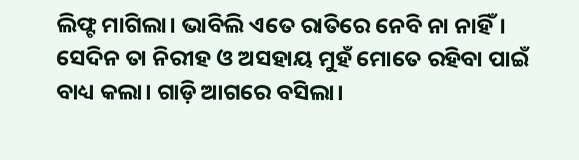ଲିଫ୍ଟ ମାଗିଲା। ଭାବିଲି ଏତେ ରାତିରେ ନେବି ନା ନାହିଁ। ସେଦିନ ତା ନିରୀହ ଓ ଅସହାୟ ମୁହଁ ମୋତେ ରହିବା ପାଇଁ ବାଧ୍ୟ କଲା। ଗାଡ଼ି ଆଗରେ ବସିଲା।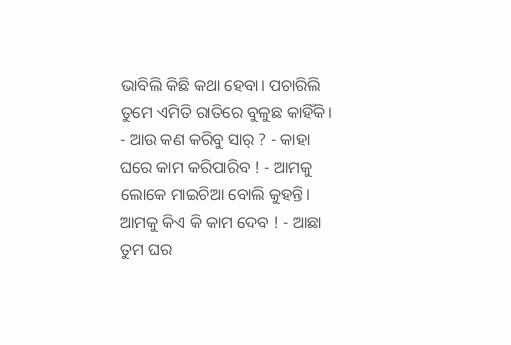ଭାବିଲି କିଛି କଥା ହେବା। ପଚାରିଲି ତୁମେ ଏମିତି ରାତିରେ ବୁଳୁଛ କାହିଁକି। - ଆଉ କଣ କରିବୁ ସାର୍ ? - କାହା ଘରେ କାମ କରିପାରିବ ! - ଆମକୁ ଲୋକେ ମାଇଚିଆ ବୋଲି କୁହନ୍ତି। ଆମକୁ କିଏ କି କାମ ଦେବ ! - ଆଛା ତୁମ ଘର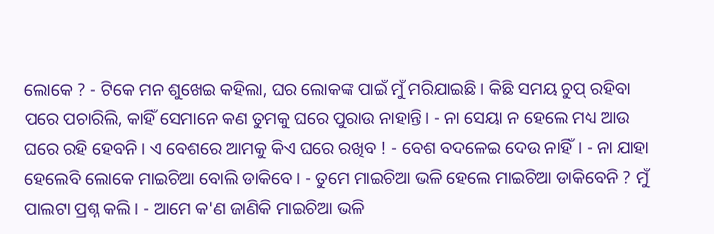ଲୋକେ ? - ଟିକେ ମନ ଶୁଖେଇ କହିଲା, ଘର ଲୋକଙ୍କ ପାଇଁ ମୁଁ ମରିଯାଇଛି। କିଛି ସମୟ ଚୁପ୍ ରହିବା ପରେ ପଚାରିଲି, କାହିଁ ସେମାନେ କଣ ତୁମକୁ ଘରେ ପୁରାଉ ନାହାନ୍ତି। - ନା ସେୟା ନ ହେଲେ ମଧ୍ୟ ଆଉ ଘରେ ରହି ହେବନି। ଏ ବେଶରେ ଆମକୁ କିଏ ଘରେ ରଖିବ ! - ବେଶ ବଦଳେଇ ଦେଉ ନାହିଁ। - ନା ଯାହା ହେଲେବି ଲୋକେ ମାଇଚିଆ ବୋଲି ଡାକିବେ। - ତୁମେ ମାଇଚିଆ ଭଳି ହେଲେ ମାଇଚିଆ ଡାକିବେନି ? ମୁଁ ପାଲଟା ପ୍ରଶ୍ନ କଲି। - ଆମେ କ'ଣ ଜାଣିକି ମାଇଚିଆ ଭଳି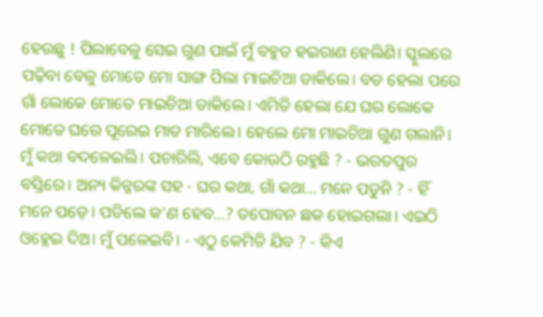ହେଉଛୁ ! ପିଲାବେଳୁ ସେଇ ଗୁଣ ପାଇଁ ମୁଁ ବହୁତ ହଇରାଣ ହେଲିଣି। ସ୍କୁଲରେ ପଢ଼ିବା ବେଳୁ ମୋତେ ମୋ ସାଙ୍ଗ ପିଲା ମାଇଚିଆ ଡାକିଲେ। ବଡ ହେଲା ପରେ ଗାଁ ଲୋକେ ମୋତେ ମାଇଚିଆ ଡାକିଲେ। ଏମିତି ହେଲା ଯେ ଘର ଲୋକେ ମୋତେ ଘରେ ପୂରେଇ ମାଡ ମାରିଲେ। ହେଲେ ମୋ ମାଇଚିଆ ଗୁଣ ଗଲାନି। ମୁଁ କଥା ବଦଳେଇଲି। ପଚାରିଲି, ଏବେ କୋଉଠି ରହୁଛି ? - ଭରତପୁର ବସ୍ତିରେ। ଅନ୍ୟ କିନ୍ନରଙ୍କ ସହ - ଘର କଥା, ଗାଁ କଥା... ମନେ ପଡୁନି ? - ହିଁ ମନେ ପଡ଼େ। ପଡିଲେ କ'ଣ ହେବ...? ତପୋବନ ଛକ ହୋଇଗଲା। ଏଇଠି ଓହ୍ଲେଇ ଦିଅ। ମୁଁ ପଳେଇବି। - ଏଠୁ କେମିତି ଯିବ ? - କିଏ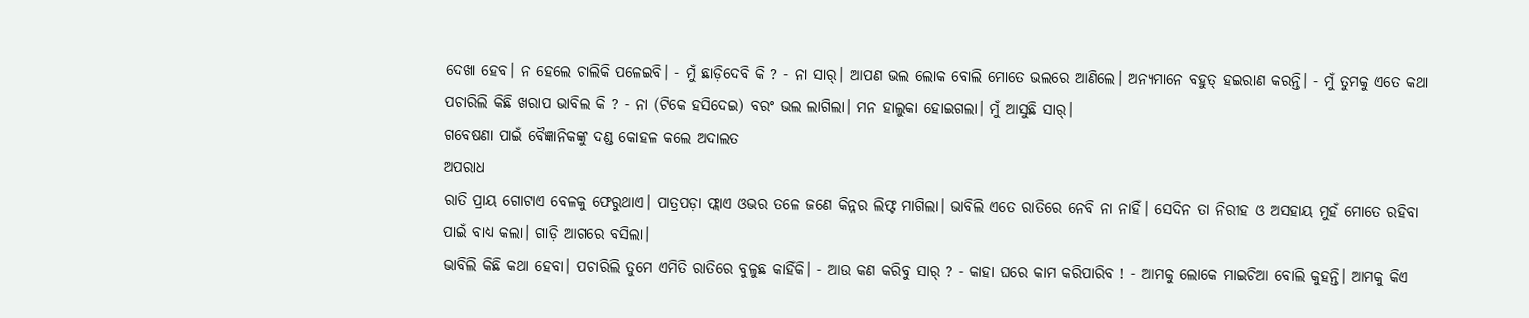ଦେଖା ହେବ। ନ ହେଲେ ଚାଲିକି ପଳେଇବି। - ମୁଁ ଛାଡ଼ିଦେବି କି ? - ନା ସାର୍। ଆପଣ ଭଲ ଲୋକ ବୋଲି ମୋତେ ଭଲରେ ଆଣିଲେ। ଅନ୍ୟମାନେ ବହୁତ୍ ହଇରାଣ କରନ୍ତି। - ମୁଁ ତୁମକୁ ଏତେ କଥା ପଚାରିଲି କିଛି ଖରାପ ଭାବିଲ କି ? - ନା (ଟିକେ ହସିଦେଇ) ବରଂ ଭଲ ଲାଗିଲା। ମନ ହାଲୁକା ହୋଇଗଲା। ମୁଁ ଆସୁଛି ସାର୍।
ଗବେଷଣା ପାଇଁ ବୈଜ୍ଞାନିକଙ୍କୁ ଦଣ୍ଡ କୋହଳ କଲେ ଅଦାଲତ
ଅପରାଧ
ରାତି ପ୍ରାୟ ଗୋଟାଏ ବେଳକୁ ଫେରୁଥାଏ। ପାତ୍ରପଡ଼ା ଫ୍ଲାଏ ଓଭର ତଳେ ଜଣେ କିନ୍ନର ଲିଫ୍ଟ ମାଗିଲା। ଭାବିଲି ଏତେ ରାତିରେ ନେବି ନା ନାହିଁ। ସେଦିନ ତା ନିରୀହ ଓ ଅସହାୟ ମୁହଁ ମୋତେ ରହିବା ପାଇଁ ବାଧ୍ୟ କଲା। ଗାଡ଼ି ଆଗରେ ବସିଲା।
ଭାବିଲି କିଛି କଥା ହେବା। ପଚାରିଲି ତୁମେ ଏମିତି ରାତିରେ ବୁଳୁଛ କାହିଁକି। - ଆଉ କଣ କରିବୁ ସାର୍ ? - କାହା ଘରେ କାମ କରିପାରିବ ! - ଆମକୁ ଲୋକେ ମାଇଚିଆ ବୋଲି କୁହନ୍ତି। ଆମକୁ କିଏ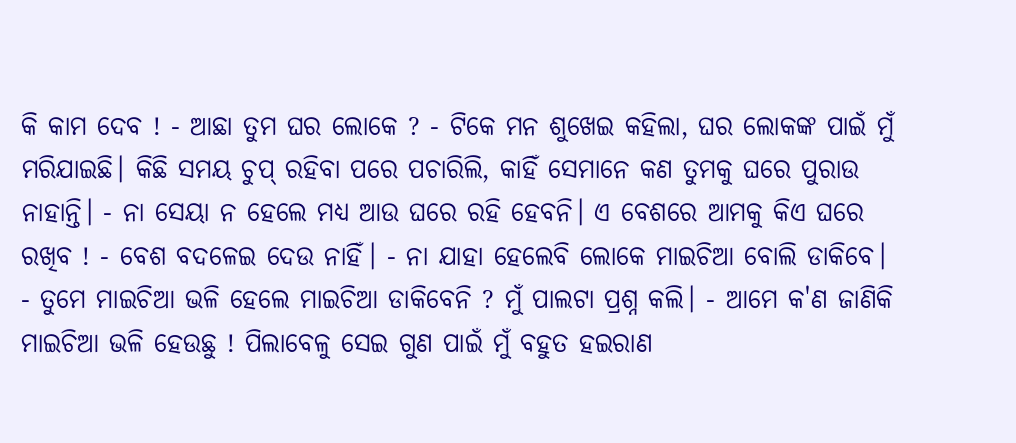କି କାମ ଦେବ ! - ଆଛା ତୁମ ଘର ଲୋକେ ? - ଟିକେ ମନ ଶୁଖେଇ କହିଲା, ଘର ଲୋକଙ୍କ ପାଇଁ ମୁଁ ମରିଯାଇଛି। କିଛି ସମୟ ଚୁପ୍ ରହିବା ପରେ ପଚାରିଲି, କାହିଁ ସେମାନେ କଣ ତୁମକୁ ଘରେ ପୁରାଉ ନାହାନ୍ତି। - ନା ସେୟା ନ ହେଲେ ମଧ୍ୟ ଆଉ ଘରେ ରହି ହେବନି। ଏ ବେଶରେ ଆମକୁ କିଏ ଘରେ ରଖିବ ! - ବେଶ ବଦଳେଇ ଦେଉ ନାହିଁ। - ନା ଯାହା ହେଲେବି ଲୋକେ ମାଇଚିଆ ବୋଲି ଡାକିବେ। - ତୁମେ ମାଇଚିଆ ଭଳି ହେଲେ ମାଇଚିଆ ଡାକିବେନି ? ମୁଁ ପାଲଟା ପ୍ରଶ୍ନ କଲି। - ଆମେ କ'ଣ ଜାଣିକି ମାଇଚିଆ ଭଳି ହେଉଛୁ ! ପିଲାବେଳୁ ସେଇ ଗୁଣ ପାଇଁ ମୁଁ ବହୁତ ହଇରାଣ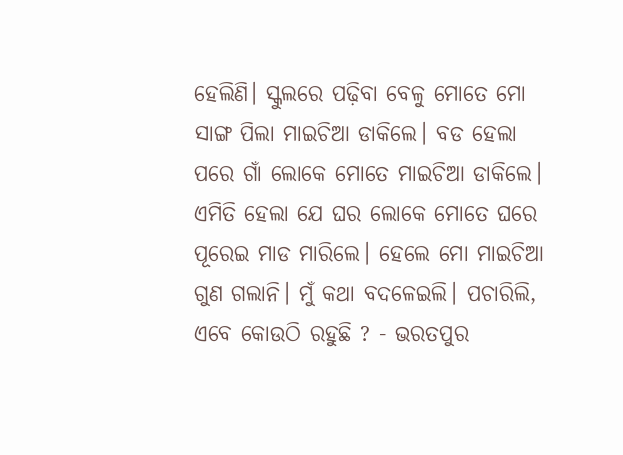ହେଲିଣି। ସ୍କୁଲରେ ପଢ଼ିବା ବେଳୁ ମୋତେ ମୋ ସାଙ୍ଗ ପିଲା ମାଇଚିଆ ଡାକିଲେ। ବଡ ହେଲା ପରେ ଗାଁ ଲୋକେ ମୋତେ ମାଇଚିଆ ଡାକିଲେ। ଏମିତି ହେଲା ଯେ ଘର ଲୋକେ ମୋତେ ଘରେ ପୂରେଇ ମାଡ ମାରିଲେ। ହେଲେ ମୋ ମାଇଚିଆ ଗୁଣ ଗଲାନି। ମୁଁ କଥା ବଦଳେଇଲି। ପଚାରିଲି, ଏବେ କୋଉଠି ରହୁଛି ? - ଭରତପୁର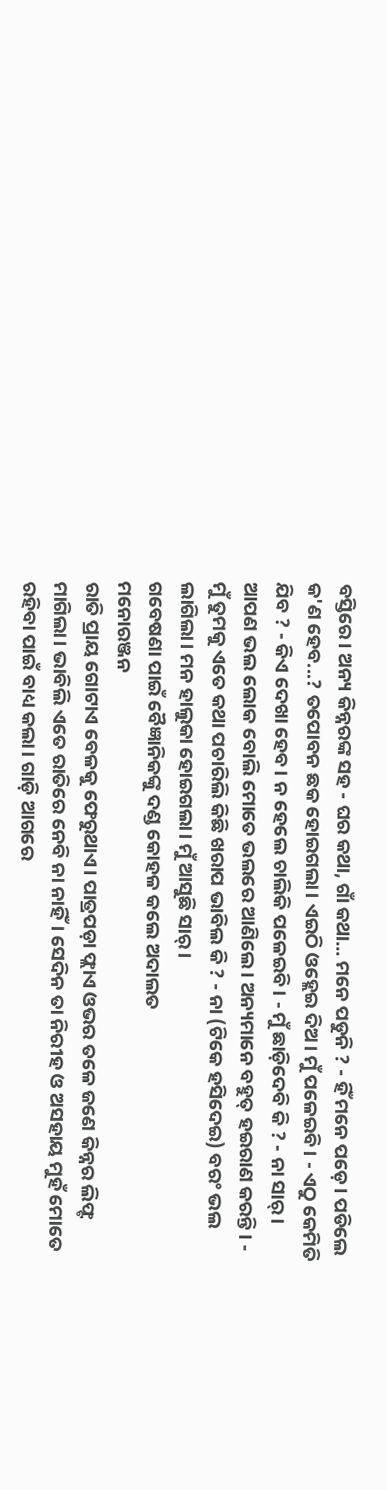ବସ୍ତିରେ। ଅନ୍ୟ କିନ୍ନରଙ୍କ ସହ - ଘର କଥା, ଗାଁ କଥା... ମନେ ପଡୁନି ? - ହିଁ ମନେ ପଡ଼େ। ପଡିଲେ କ'ଣ ହେବ...? ତପୋବନ ଛକ ହୋଇଗଲା। ଏଇଠି ଓହ୍ଲେଇ ଦିଅ। ମୁଁ ପଳେଇବି। - ଏଠୁ କେମିତି ଯିବ ? - କିଏ ଦେଖା ହେବ। ନ ହେଲେ ଚାଲିକି ପଳେଇବି। - ମୁଁ ଛାଡ଼ିଦେବି କି ? - ନା ସାର୍। ଆପଣ ଭଲ ଲୋକ ବୋଲି ମୋତେ ଭଲରେ ଆଣିଲେ। ଅନ୍ୟମାନେ ବହୁତ୍ ହଇରାଣ କରନ୍ତି। - ମୁଁ ତୁମକୁ ଏତେ କଥା ପଚାରିଲି କିଛି ଖରାପ ଭାବିଲ କି ? - ନା (ଟିକେ ହସିଦେଇ) ବରଂ ଭଲ ଲାଗିଲା। ମନ ହାଲୁକା ହୋଇଗଲା। ମୁଁ ଆସୁଛି ସାର୍।
ଗବେଷଣା ପାଇଁ ବୈଜ୍ଞାନିକଙ୍କୁ ଦଣ୍ଡ କୋହଳ କଲେ ଅଦାଲତ
ମନୋରଞ୍ଜନ
ରାତି ପ୍ରାୟ ଗୋଟାଏ ବେଳକୁ ଫେରୁଥାଏ। ପାତ୍ରପଡ଼ା ଫ୍ଲାଏ ଓଭର ତଳେ ଜଣେ କିନ୍ନର ଲିଫ୍ଟ ମାଗିଲା। ଭାବିଲି ଏତେ ରାତିରେ ନେବି ନା ନାହିଁ। ସେଦିନ ତା ନିରୀହ ଓ ଅସହାୟ ମୁହଁ ମୋତେ ରହିବା ପାଇଁ ବାଧ୍ୟ କଲା। ଗାଡ଼ି ଆଗରେ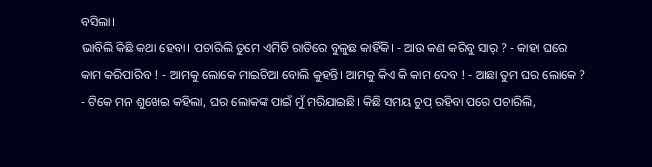ବସିଲା।
ଭାବିଲି କିଛି କଥା ହେବା। ପଚାରିଲି ତୁମେ ଏମିତି ରାତିରେ ବୁଳୁଛ କାହିଁକି। - ଆଉ କଣ କରିବୁ ସାର୍ ? - କାହା ଘରେ କାମ କରିପାରିବ ! - ଆମକୁ ଲୋକେ ମାଇଚିଆ ବୋଲି କୁହନ୍ତି। ଆମକୁ କିଏ କି କାମ ଦେବ ! - ଆଛା ତୁମ ଘର ଲୋକେ ? - ଟିକେ ମନ ଶୁଖେଇ କହିଲା, ଘର ଲୋକଙ୍କ ପାଇଁ ମୁଁ ମରିଯାଇଛି। କିଛି ସମୟ ଚୁପ୍ ରହିବା ପରେ ପଚାରିଲି,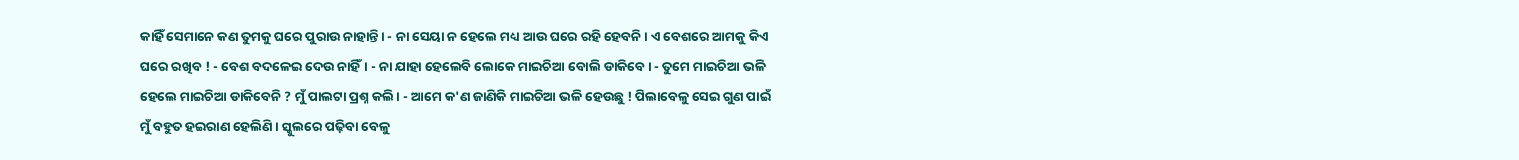କାହିଁ ସେମାନେ କଣ ତୁମକୁ ଘରେ ପୁରାଉ ନାହାନ୍ତି। - ନା ସେୟା ନ ହେଲେ ମଧ୍ୟ ଆଉ ଘରେ ରହି ହେବନି। ଏ ବେଶରେ ଆମକୁ କିଏ ଘରେ ରଖିବ ! - ବେଶ ବଦଳେଇ ଦେଉ ନାହିଁ। - ନା ଯାହା ହେଲେବି ଲୋକେ ମାଇଚିଆ ବୋଲି ଡାକିବେ। - ତୁମେ ମାଇଚିଆ ଭଳି ହେଲେ ମାଇଚିଆ ଡାକିବେନି ? ମୁଁ ପାଲଟା ପ୍ରଶ୍ନ କଲି। - ଆମେ କ'ଣ ଜାଣିକି ମାଇଚିଆ ଭଳି ହେଉଛୁ ! ପିଲାବେଳୁ ସେଇ ଗୁଣ ପାଇଁ ମୁଁ ବହୁତ ହଇରାଣ ହେଲିଣି। ସ୍କୁଲରେ ପଢ଼ିବା ବେଳୁ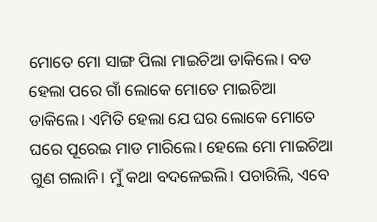ମୋତେ ମୋ ସାଙ୍ଗ ପିଲା ମାଇଚିଆ ଡାକିଲେ। ବଡ ହେଲା ପରେ ଗାଁ ଲୋକେ ମୋତେ ମାଇଚିଆ ଡାକିଲେ। ଏମିତି ହେଲା ଯେ ଘର ଲୋକେ ମୋତେ ଘରେ ପୂରେଇ ମାଡ ମାରିଲେ। ହେଲେ ମୋ ମାଇଚିଆ ଗୁଣ ଗଲାନି। ମୁଁ କଥା ବଦଳେଇଲି। ପଚାରିଲି, ଏବେ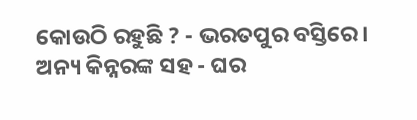କୋଉଠି ରହୁଛି ? - ଭରତପୁର ବସ୍ତିରେ। ଅନ୍ୟ କିନ୍ନରଙ୍କ ସହ - ଘର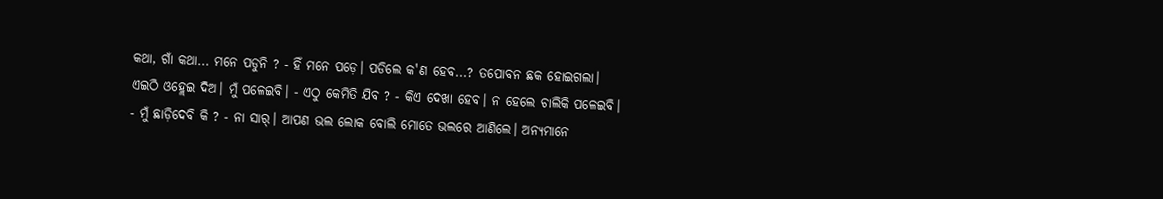କଥା, ଗାଁ କଥା... ମନେ ପଡୁନି ? - ହିଁ ମନେ ପଡ଼େ। ପଡିଲେ କ'ଣ ହେବ...? ତପୋବନ ଛକ ହୋଇଗଲା। ଏଇଠି ଓହ୍ଲେଇ ଦିଅ। ମୁଁ ପଳେଇବି। - ଏଠୁ କେମିତି ଯିବ ? - କିଏ ଦେଖା ହେବ। ନ ହେଲେ ଚାଲିକି ପଳେଇବି। - ମୁଁ ଛାଡ଼ିଦେବି କି ? - ନା ସାର୍। ଆପଣ ଭଲ ଲୋକ ବୋଲି ମୋତେ ଭଲରେ ଆଣିଲେ। ଅନ୍ୟମାନେ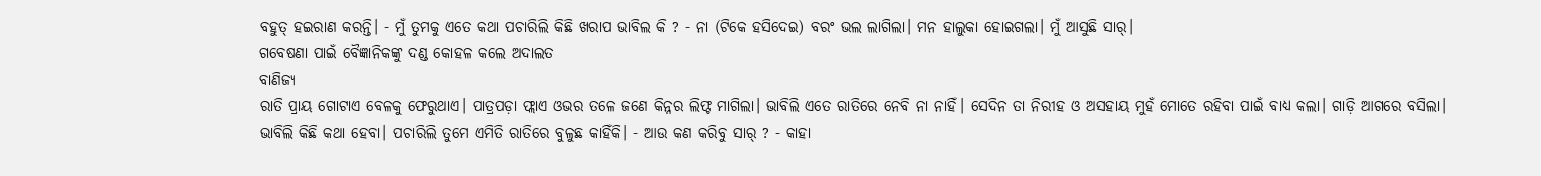ବହୁତ୍ ହଇରାଣ କରନ୍ତି। - ମୁଁ ତୁମକୁ ଏତେ କଥା ପଚାରିଲି କିଛି ଖରାପ ଭାବିଲ କି ? - ନା (ଟିକେ ହସିଦେଇ) ବରଂ ଭଲ ଲାଗିଲା। ମନ ହାଲୁକା ହୋଇଗଲା। ମୁଁ ଆସୁଛି ସାର୍।
ଗବେଷଣା ପାଇଁ ବୈଜ୍ଞାନିକଙ୍କୁ ଦଣ୍ଡ କୋହଳ କଲେ ଅଦାଲତ
ବାଣିଜ୍ୟ
ରାତି ପ୍ରାୟ ଗୋଟାଏ ବେଳକୁ ଫେରୁଥାଏ। ପାତ୍ରପଡ଼ା ଫ୍ଲାଏ ଓଭର ତଳେ ଜଣେ କିନ୍ନର ଲିଫ୍ଟ ମାଗିଲା। ଭାବିଲି ଏତେ ରାତିରେ ନେବି ନା ନାହିଁ। ସେଦିନ ତା ନିରୀହ ଓ ଅସହାୟ ମୁହଁ ମୋତେ ରହିବା ପାଇଁ ବାଧ୍ୟ କଲା। ଗାଡ଼ି ଆଗରେ ବସିଲା।
ଭାବିଲି କିଛି କଥା ହେବା। ପଚାରିଲି ତୁମେ ଏମିତି ରାତିରେ ବୁଳୁଛ କାହିଁକି। - ଆଉ କଣ କରିବୁ ସାର୍ ? - କାହା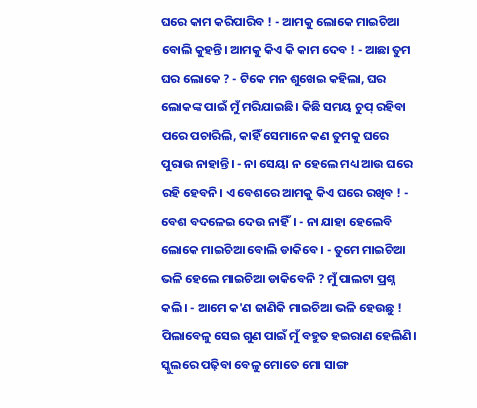ଘରେ କାମ କରିପାରିବ ! - ଆମକୁ ଲୋକେ ମାଇଚିଆ ବୋଲି କୁହନ୍ତି। ଆମକୁ କିଏ କି କାମ ଦେବ ! - ଆଛା ତୁମ ଘର ଲୋକେ ? - ଟିକେ ମନ ଶୁଖେଇ କହିଲା, ଘର ଲୋକଙ୍କ ପାଇଁ ମୁଁ ମରିଯାଇଛି। କିଛି ସମୟ ଚୁପ୍ ରହିବା ପରେ ପଚାରିଲି, କାହିଁ ସେମାନେ କଣ ତୁମକୁ ଘରେ ପୁରାଉ ନାହାନ୍ତି। - ନା ସେୟା ନ ହେଲେ ମଧ୍ୟ ଆଉ ଘରେ ରହି ହେବନି। ଏ ବେଶରେ ଆମକୁ କିଏ ଘରେ ରଖିବ ! - ବେଶ ବଦଳେଇ ଦେଉ ନାହିଁ। - ନା ଯାହା ହେଲେବି ଲୋକେ ମାଇଚିଆ ବୋଲି ଡାକିବେ। - ତୁମେ ମାଇଚିଆ ଭଳି ହେଲେ ମାଇଚିଆ ଡାକିବେନି ? ମୁଁ ପାଲଟା ପ୍ରଶ୍ନ କଲି। - ଆମେ କ'ଣ ଜାଣିକି ମାଇଚିଆ ଭଳି ହେଉଛୁ ! ପିଲାବେଳୁ ସେଇ ଗୁଣ ପାଇଁ ମୁଁ ବହୁତ ହଇରାଣ ହେଲିଣି। ସ୍କୁଲରେ ପଢ଼ିବା ବେଳୁ ମୋତେ ମୋ ସାଙ୍ଗ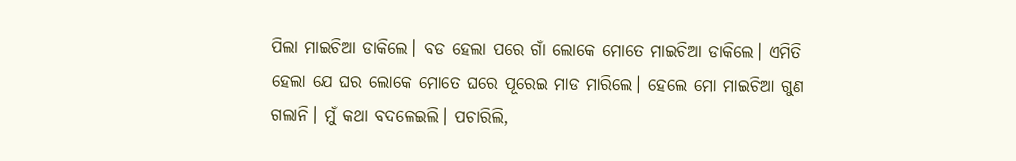ପିଲା ମାଇଚିଆ ଡାକିଲେ। ବଡ ହେଲା ପରେ ଗାଁ ଲୋକେ ମୋତେ ମାଇଚିଆ ଡାକିଲେ। ଏମିତି ହେଲା ଯେ ଘର ଲୋକେ ମୋତେ ଘରେ ପୂରେଇ ମାଡ ମାରିଲେ। ହେଲେ ମୋ ମାଇଚିଆ ଗୁଣ ଗଲାନି। ମୁଁ କଥା ବଦଳେଇଲି। ପଚାରିଲି,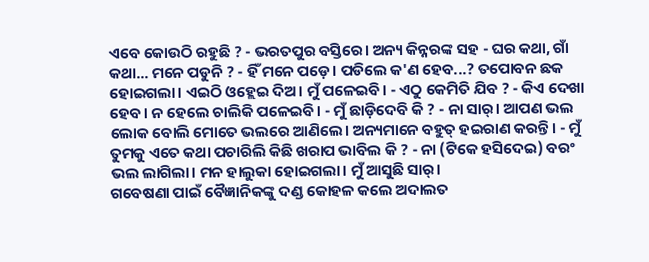ଏବେ କୋଉଠି ରହୁଛି ? - ଭରତପୁର ବସ୍ତିରେ। ଅନ୍ୟ କିନ୍ନରଙ୍କ ସହ - ଘର କଥା, ଗାଁ କଥା... ମନେ ପଡୁନି ? - ହିଁ ମନେ ପଡ଼େ। ପଡିଲେ କ'ଣ ହେବ...? ତପୋବନ ଛକ ହୋଇଗଲା। ଏଇଠି ଓହ୍ଲେଇ ଦିଅ। ମୁଁ ପଳେଇବି। - ଏଠୁ କେମିତି ଯିବ ? - କିଏ ଦେଖା ହେବ। ନ ହେଲେ ଚାଲିକି ପଳେଇବି। - ମୁଁ ଛାଡ଼ିଦେବି କି ? - ନା ସାର୍। ଆପଣ ଭଲ ଲୋକ ବୋଲି ମୋତେ ଭଲରେ ଆଣିଲେ। ଅନ୍ୟମାନେ ବହୁତ୍ ହଇରାଣ କରନ୍ତି। - ମୁଁ ତୁମକୁ ଏତେ କଥା ପଚାରିଲି କିଛି ଖରାପ ଭାବିଲ କି ? - ନା (ଟିକେ ହସିଦେଇ) ବରଂ ଭଲ ଲାଗିଲା। ମନ ହାଲୁକା ହୋଇଗଲା। ମୁଁ ଆସୁଛି ସାର୍।
ଗବେଷଣା ପାଇଁ ବୈଜ୍ଞାନିକଙ୍କୁ ଦଣ୍ଡ କୋହଳ କଲେ ଅଦାଲତ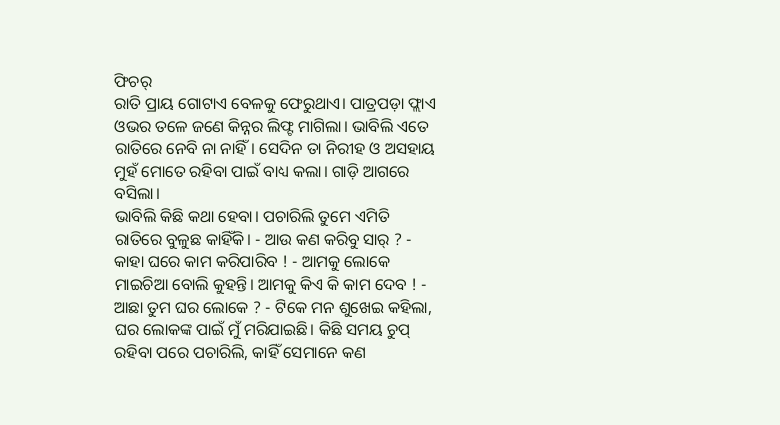ଫିଚର୍
ରାତି ପ୍ରାୟ ଗୋଟାଏ ବେଳକୁ ଫେରୁଥାଏ। ପାତ୍ରପଡ଼ା ଫ୍ଲାଏ ଓଭର ତଳେ ଜଣେ କିନ୍ନର ଲିଫ୍ଟ ମାଗିଲା। ଭାବିଲି ଏତେ ରାତିରେ ନେବି ନା ନାହିଁ। ସେଦିନ ତା ନିରୀହ ଓ ଅସହାୟ ମୁହଁ ମୋତେ ରହିବା ପାଇଁ ବାଧ୍ୟ କଲା। ଗାଡ଼ି ଆଗରେ ବସିଲା।
ଭାବିଲି କିଛି କଥା ହେବା। ପଚାରିଲି ତୁମେ ଏମିତି ରାତିରେ ବୁଳୁଛ କାହିଁକି। - ଆଉ କଣ କରିବୁ ସାର୍ ? - କାହା ଘରେ କାମ କରିପାରିବ ! - ଆମକୁ ଲୋକେ ମାଇଚିଆ ବୋଲି କୁହନ୍ତି। ଆମକୁ କିଏ କି କାମ ଦେବ ! - ଆଛା ତୁମ ଘର ଲୋକେ ? - ଟିକେ ମନ ଶୁଖେଇ କହିଲା, ଘର ଲୋକଙ୍କ ପାଇଁ ମୁଁ ମରିଯାଇଛି। କିଛି ସମୟ ଚୁପ୍ ରହିବା ପରେ ପଚାରିଲି, କାହିଁ ସେମାନେ କଣ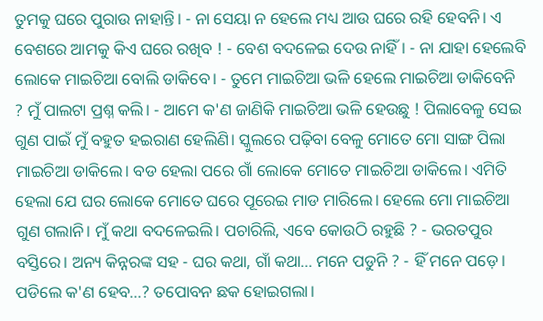ତୁମକୁ ଘରେ ପୁରାଉ ନାହାନ୍ତି। - ନା ସେୟା ନ ହେଲେ ମଧ୍ୟ ଆଉ ଘରେ ରହି ହେବନି। ଏ ବେଶରେ ଆମକୁ କିଏ ଘରେ ରଖିବ ! - ବେଶ ବଦଳେଇ ଦେଉ ନାହିଁ। - ନା ଯାହା ହେଲେବି ଲୋକେ ମାଇଚିଆ ବୋଲି ଡାକିବେ। - ତୁମେ ମାଇଚିଆ ଭଳି ହେଲେ ମାଇଚିଆ ଡାକିବେନି ? ମୁଁ ପାଲଟା ପ୍ରଶ୍ନ କଲି। - ଆମେ କ'ଣ ଜାଣିକି ମାଇଚିଆ ଭଳି ହେଉଛୁ ! ପିଲାବେଳୁ ସେଇ ଗୁଣ ପାଇଁ ମୁଁ ବହୁତ ହଇରାଣ ହେଲିଣି। ସ୍କୁଲରେ ପଢ଼ିବା ବେଳୁ ମୋତେ ମୋ ସାଙ୍ଗ ପିଲା ମାଇଚିଆ ଡାକିଲେ। ବଡ ହେଲା ପରେ ଗାଁ ଲୋକେ ମୋତେ ମାଇଚିଆ ଡାକିଲେ। ଏମିତି ହେଲା ଯେ ଘର ଲୋକେ ମୋତେ ଘରେ ପୂରେଇ ମାଡ ମାରିଲେ। ହେଲେ ମୋ ମାଇଚିଆ ଗୁଣ ଗଲାନି। ମୁଁ କଥା ବଦଳେଇଲି। ପଚାରିଲି, ଏବେ କୋଉଠି ରହୁଛି ? - ଭରତପୁର ବସ୍ତିରେ। ଅନ୍ୟ କିନ୍ନରଙ୍କ ସହ - ଘର କଥା, ଗାଁ କଥା... ମନେ ପଡୁନି ? - ହିଁ ମନେ ପଡ଼େ। ପଡିଲେ କ'ଣ ହେବ...? ତପୋବନ ଛକ ହୋଇଗଲା।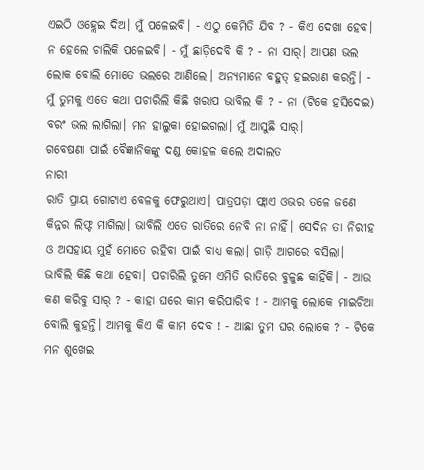ଏଇଠି ଓହ୍ଲେଇ ଦିଅ। ମୁଁ ପଳେଇବି। - ଏଠୁ କେମିତି ଯିବ ? - କିଏ ଦେଖା ହେବ। ନ ହେଲେ ଚାଲିକି ପଳେଇବି। - ମୁଁ ଛାଡ଼ିଦେବି କି ? - ନା ସାର୍। ଆପଣ ଭଲ ଲୋକ ବୋଲି ମୋତେ ଭଲରେ ଆଣିଲେ। ଅନ୍ୟମାନେ ବହୁତ୍ ହଇରାଣ କରନ୍ତି। - ମୁଁ ତୁମକୁ ଏତେ କଥା ପଚାରିଲି କିଛି ଖରାପ ଭାବିଲ କି ? - ନା (ଟିକେ ହସିଦେଇ) ବରଂ ଭଲ ଲାଗିଲା। ମନ ହାଲୁକା ହୋଇଗଲା। ମୁଁ ଆସୁଛି ସାର୍।
ଗବେଷଣା ପାଇଁ ବୈଜ୍ଞାନିକଙ୍କୁ ଦଣ୍ଡ କୋହଳ କଲେ ଅଦାଲତ
ନାରୀ
ରାତି ପ୍ରାୟ ଗୋଟାଏ ବେଳକୁ ଫେରୁଥାଏ। ପାତ୍ରପଡ଼ା ଫ୍ଲାଏ ଓଭର ତଳେ ଜଣେ କିନ୍ନର ଲିଫ୍ଟ ମାଗିଲା। ଭାବିଲି ଏତେ ରାତିରେ ନେବି ନା ନାହିଁ। ସେଦିନ ତା ନିରୀହ ଓ ଅସହାୟ ମୁହଁ ମୋତେ ରହିବା ପାଇଁ ବାଧ୍ୟ କଲା। ଗାଡ଼ି ଆଗରେ ବସିଲା।
ଭାବିଲି କିଛି କଥା ହେବା। ପଚାରିଲି ତୁମେ ଏମିତି ରାତିରେ ବୁଳୁଛ କାହିଁକି। - ଆଉ କଣ କରିବୁ ସାର୍ ? - କାହା ଘରେ କାମ କରିପାରିବ ! - ଆମକୁ ଲୋକେ ମାଇଚିଆ ବୋଲି କୁହନ୍ତି। ଆମକୁ କିଏ କି କାମ ଦେବ ! - ଆଛା ତୁମ ଘର ଲୋକେ ? - ଟିକେ ମନ ଶୁଖେଇ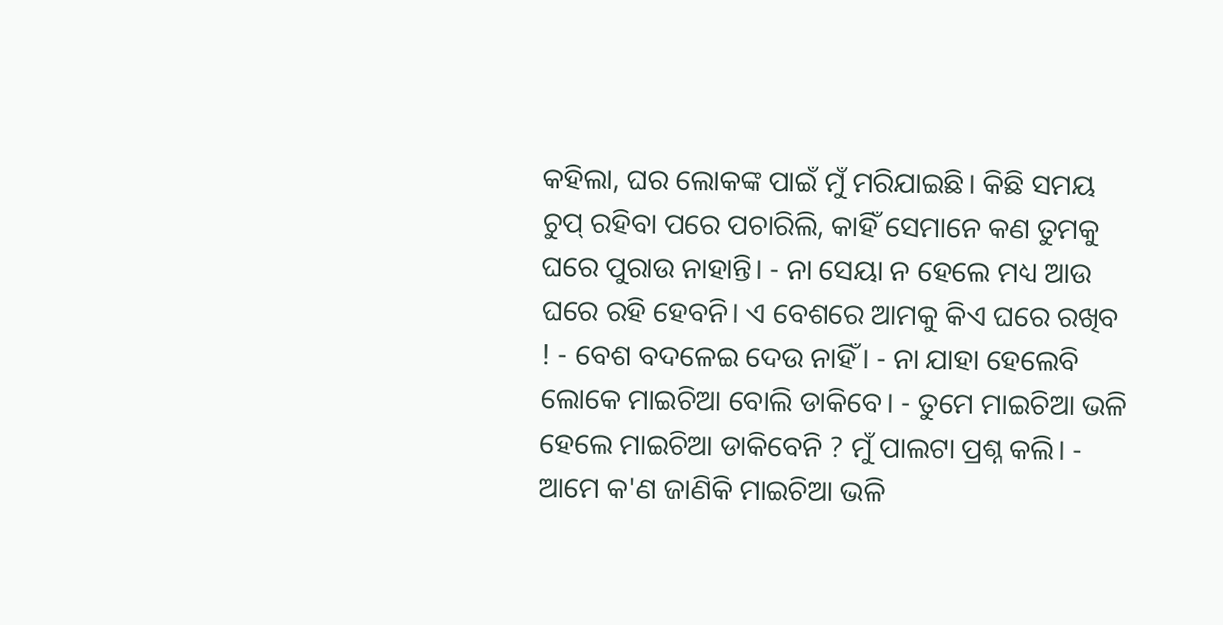କହିଲା, ଘର ଲୋକଙ୍କ ପାଇଁ ମୁଁ ମରିଯାଇଛି। କିଛି ସମୟ ଚୁପ୍ ରହିବା ପରେ ପଚାରିଲି, କାହିଁ ସେମାନେ କଣ ତୁମକୁ ଘରେ ପୁରାଉ ନାହାନ୍ତି। - ନା ସେୟା ନ ହେଲେ ମଧ୍ୟ ଆଉ ଘରେ ରହି ହେବନି। ଏ ବେଶରେ ଆମକୁ କିଏ ଘରେ ରଖିବ ! - ବେଶ ବଦଳେଇ ଦେଉ ନାହିଁ। - ନା ଯାହା ହେଲେବି ଲୋକେ ମାଇଚିଆ ବୋଲି ଡାକିବେ। - ତୁମେ ମାଇଚିଆ ଭଳି ହେଲେ ମାଇଚିଆ ଡାକିବେନି ? ମୁଁ ପାଲଟା ପ୍ରଶ୍ନ କଲି। - ଆମେ କ'ଣ ଜାଣିକି ମାଇଚିଆ ଭଳି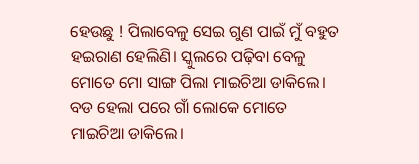ହେଉଛୁ ! ପିଲାବେଳୁ ସେଇ ଗୁଣ ପାଇଁ ମୁଁ ବହୁତ ହଇରାଣ ହେଲିଣି। ସ୍କୁଲରେ ପଢ଼ିବା ବେଳୁ ମୋତେ ମୋ ସାଙ୍ଗ ପିଲା ମାଇଚିଆ ଡାକିଲେ। ବଡ ହେଲା ପରେ ଗାଁ ଲୋକେ ମୋତେ ମାଇଚିଆ ଡାକିଲେ।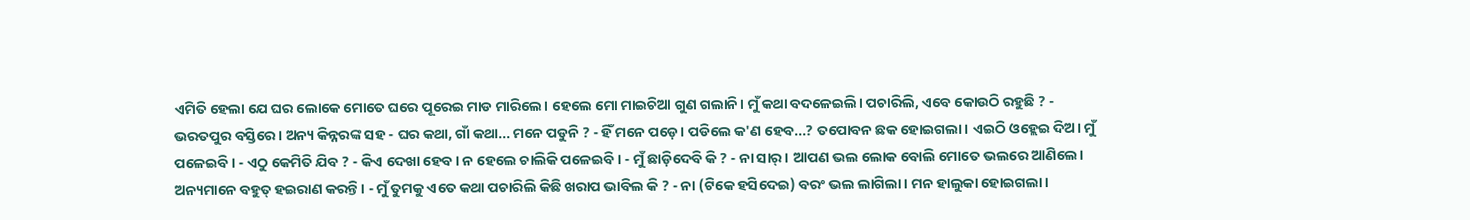ଏମିତି ହେଲା ଯେ ଘର ଲୋକେ ମୋତେ ଘରେ ପୂରେଇ ମାଡ ମାରିଲେ। ହେଲେ ମୋ ମାଇଚିଆ ଗୁଣ ଗଲାନି। ମୁଁ କଥା ବଦଳେଇଲି। ପଚାରିଲି, ଏବେ କୋଉଠି ରହୁଛି ? - ଭରତପୁର ବସ୍ତିରେ। ଅନ୍ୟ କିନ୍ନରଙ୍କ ସହ - ଘର କଥା, ଗାଁ କଥା... ମନେ ପଡୁନି ? - ହିଁ ମନେ ପଡ଼େ। ପଡିଲେ କ'ଣ ହେବ...? ତପୋବନ ଛକ ହୋଇଗଲା। ଏଇଠି ଓହ୍ଲେଇ ଦିଅ। ମୁଁ ପଳେଇବି। - ଏଠୁ କେମିତି ଯିବ ? - କିଏ ଦେଖା ହେବ। ନ ହେଲେ ଚାଲିକି ପଳେଇବି। - ମୁଁ ଛାଡ଼ିଦେବି କି ? - ନା ସାର୍। ଆପଣ ଭଲ ଲୋକ ବୋଲି ମୋତେ ଭଲରେ ଆଣିଲେ। ଅନ୍ୟମାନେ ବହୁତ୍ ହଇରାଣ କରନ୍ତି। - ମୁଁ ତୁମକୁ ଏତେ କଥା ପଚାରିଲି କିଛି ଖରାପ ଭାବିଲ କି ? - ନା (ଟିକେ ହସିଦେଇ) ବରଂ ଭଲ ଲାଗିଲା। ମନ ହାଲୁକା ହୋଇଗଲା।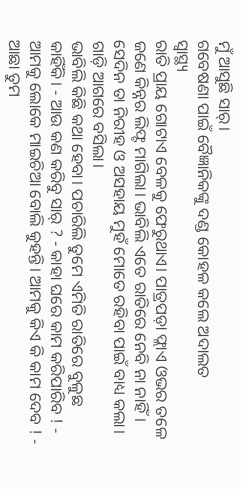ମୁଁ ଆସୁଛି ସାର୍।
ଗବେଷଣା ପାଇଁ ବୈଜ୍ଞାନିକଙ୍କୁ ଦଣ୍ଡ କୋହଳ କଲେ ଅଦାଲତ
ସ୍ଵାସ୍ଥ୍ୟ
ରାତି ପ୍ରାୟ ଗୋଟାଏ ବେଳକୁ ଫେରୁଥାଏ। ପାତ୍ରପଡ଼ା ଫ୍ଲାଏ ଓଭର ତଳେ ଜଣେ କିନ୍ନର ଲିଫ୍ଟ ମାଗିଲା। ଭାବିଲି ଏତେ ରାତିରେ ନେବି ନା ନାହିଁ। ସେଦିନ ତା ନିରୀହ ଓ ଅସହାୟ ମୁହଁ ମୋତେ ରହିବା ପାଇଁ ବାଧ୍ୟ କଲା। ଗାଡ଼ି ଆଗରେ ବସିଲା।
ଭାବିଲି କିଛି କଥା ହେବା। ପଚାରିଲି ତୁମେ ଏମିତି ରାତିରେ ବୁଳୁଛ କାହିଁକି। - ଆଉ କଣ କରିବୁ ସାର୍ ? - କାହା ଘରେ କାମ କରିପାରିବ ! - ଆମକୁ ଲୋକେ ମାଇଚିଆ ବୋଲି କୁହନ୍ତି। ଆମକୁ କିଏ କି କାମ ଦେବ ! - ଆଛା ତୁମ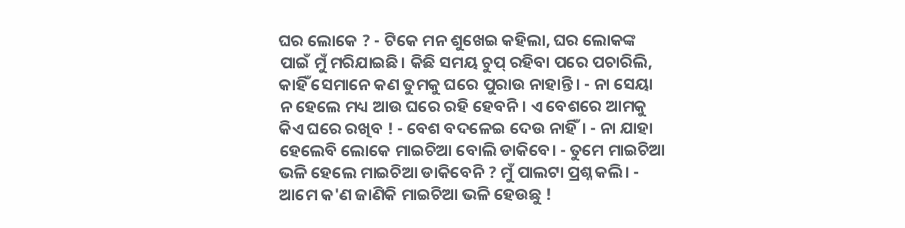ଘର ଲୋକେ ? - ଟିକେ ମନ ଶୁଖେଇ କହିଲା, ଘର ଲୋକଙ୍କ ପାଇଁ ମୁଁ ମରିଯାଇଛି। କିଛି ସମୟ ଚୁପ୍ ରହିବା ପରେ ପଚାରିଲି, କାହିଁ ସେମାନେ କଣ ତୁମକୁ ଘରେ ପୁରାଉ ନାହାନ୍ତି। - ନା ସେୟା ନ ହେଲେ ମଧ୍ୟ ଆଉ ଘରେ ରହି ହେବନି। ଏ ବେଶରେ ଆମକୁ କିଏ ଘରେ ରଖିବ ! - ବେଶ ବଦଳେଇ ଦେଉ ନାହିଁ। - ନା ଯାହା ହେଲେବି ଲୋକେ ମାଇଚିଆ ବୋଲି ଡାକିବେ। - ତୁମେ ମାଇଚିଆ ଭଳି ହେଲେ ମାଇଚିଆ ଡାକିବେନି ? ମୁଁ ପାଲଟା ପ୍ରଶ୍ନ କଲି। - ଆମେ କ'ଣ ଜାଣିକି ମାଇଚିଆ ଭଳି ହେଉଛୁ !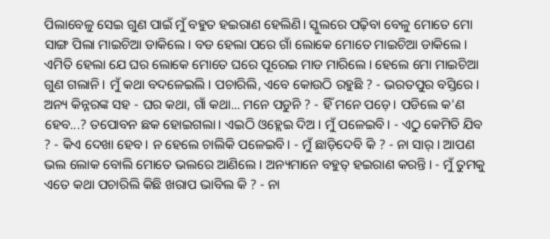ପିଲାବେଳୁ ସେଇ ଗୁଣ ପାଇଁ ମୁଁ ବହୁତ ହଇରାଣ ହେଲିଣି। ସ୍କୁଲରେ ପଢ଼ିବା ବେଳୁ ମୋତେ ମୋ ସାଙ୍ଗ ପିଲା ମାଇଚିଆ ଡାକିଲେ। ବଡ ହେଲା ପରେ ଗାଁ ଲୋକେ ମୋତେ ମାଇଚିଆ ଡାକିଲେ। ଏମିତି ହେଲା ଯେ ଘର ଲୋକେ ମୋତେ ଘରେ ପୂରେଇ ମାଡ ମାରିଲେ। ହେଲେ ମୋ ମାଇଚିଆ ଗୁଣ ଗଲାନି। ମୁଁ କଥା ବଦଳେଇଲି। ପଚାରିଲି, ଏବେ କୋଉଠି ରହୁଛି ? - ଭରତପୁର ବସ୍ତିରେ। ଅନ୍ୟ କିନ୍ନରଙ୍କ ସହ - ଘର କଥା, ଗାଁ କଥା... ମନେ ପଡୁନି ? - ହିଁ ମନେ ପଡ଼େ। ପଡିଲେ କ'ଣ ହେବ...? ତପୋବନ ଛକ ହୋଇଗଲା। ଏଇଠି ଓହ୍ଲେଇ ଦିଅ। ମୁଁ ପଳେଇବି। - ଏଠୁ କେମିତି ଯିବ ? - କିଏ ଦେଖା ହେବ। ନ ହେଲେ ଚାଲିକି ପଳେଇବି। - ମୁଁ ଛାଡ଼ିଦେବି କି ? - ନା ସାର୍। ଆପଣ ଭଲ ଲୋକ ବୋଲି ମୋତେ ଭଲରେ ଆଣିଲେ। ଅନ୍ୟମାନେ ବହୁତ୍ ହଇରାଣ କରନ୍ତି। - ମୁଁ ତୁମକୁ ଏତେ କଥା ପଚାରିଲି କିଛି ଖରାପ ଭାବିଲ କି ? - ନା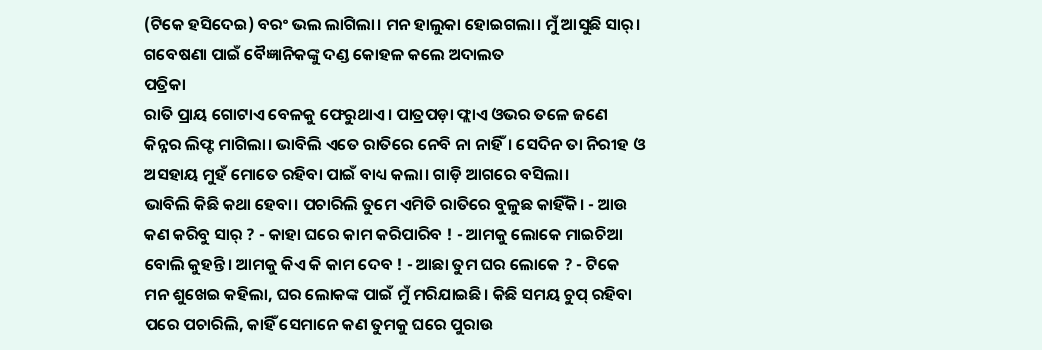(ଟିକେ ହସିଦେଇ) ବରଂ ଭଲ ଲାଗିଲା। ମନ ହାଲୁକା ହୋଇଗଲା। ମୁଁ ଆସୁଛି ସାର୍।
ଗବେଷଣା ପାଇଁ ବୈଜ୍ଞାନିକଙ୍କୁ ଦଣ୍ଡ କୋହଳ କଲେ ଅଦାଲତ
ପତ୍ରିକା
ରାତି ପ୍ରାୟ ଗୋଟାଏ ବେଳକୁ ଫେରୁଥାଏ। ପାତ୍ରପଡ଼ା ଫ୍ଲାଏ ଓଭର ତଳେ ଜଣେ କିନ୍ନର ଲିଫ୍ଟ ମାଗିଲା। ଭାବିଲି ଏତେ ରାତିରେ ନେବି ନା ନାହିଁ। ସେଦିନ ତା ନିରୀହ ଓ ଅସହାୟ ମୁହଁ ମୋତେ ରହିବା ପାଇଁ ବାଧ୍ୟ କଲା। ଗାଡ଼ି ଆଗରେ ବସିଲା।
ଭାବିଲି କିଛି କଥା ହେବା। ପଚାରିଲି ତୁମେ ଏମିତି ରାତିରେ ବୁଳୁଛ କାହିଁକି। - ଆଉ କଣ କରିବୁ ସାର୍ ? - କାହା ଘରେ କାମ କରିପାରିବ ! - ଆମକୁ ଲୋକେ ମାଇଚିଆ ବୋଲି କୁହନ୍ତି। ଆମକୁ କିଏ କି କାମ ଦେବ ! - ଆଛା ତୁମ ଘର ଲୋକେ ? - ଟିକେ ମନ ଶୁଖେଇ କହିଲା, ଘର ଲୋକଙ୍କ ପାଇଁ ମୁଁ ମରିଯାଇଛି। କିଛି ସମୟ ଚୁପ୍ ରହିବା ପରେ ପଚାରିଲି, କାହିଁ ସେମାନେ କଣ ତୁମକୁ ଘରେ ପୁରାଉ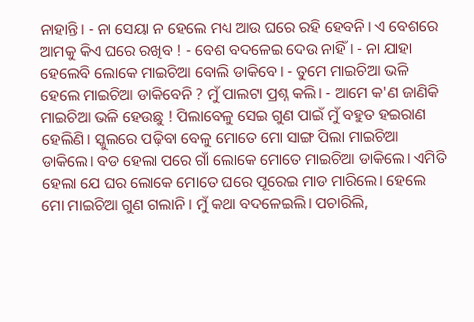ନାହାନ୍ତି। - ନା ସେୟା ନ ହେଲେ ମଧ୍ୟ ଆଉ ଘରେ ରହି ହେବନି। ଏ ବେଶରେ ଆମକୁ କିଏ ଘରେ ରଖିବ ! - ବେଶ ବଦଳେଇ ଦେଉ ନାହିଁ। - ନା ଯାହା ହେଲେବି ଲୋକେ ମାଇଚିଆ ବୋଲି ଡାକିବେ। - ତୁମେ ମାଇଚିଆ ଭଳି ହେଲେ ମାଇଚିଆ ଡାକିବେନି ? ମୁଁ ପାଲଟା ପ୍ରଶ୍ନ କଲି। - ଆମେ କ'ଣ ଜାଣିକି ମାଇଚିଆ ଭଳି ହେଉଛୁ ! ପିଲାବେଳୁ ସେଇ ଗୁଣ ପାଇଁ ମୁଁ ବହୁତ ହଇରାଣ ହେଲିଣି। ସ୍କୁଲରେ ପଢ଼ିବା ବେଳୁ ମୋତେ ମୋ ସାଙ୍ଗ ପିଲା ମାଇଚିଆ ଡାକିଲେ। ବଡ ହେଲା ପରେ ଗାଁ ଲୋକେ ମୋତେ ମାଇଚିଆ ଡାକିଲେ। ଏମିତି ହେଲା ଯେ ଘର ଲୋକେ ମୋତେ ଘରେ ପୂରେଇ ମାଡ ମାରିଲେ। ହେଲେ ମୋ ମାଇଚିଆ ଗୁଣ ଗଲାନି। ମୁଁ କଥା ବଦଳେଇଲି। ପଚାରିଲି,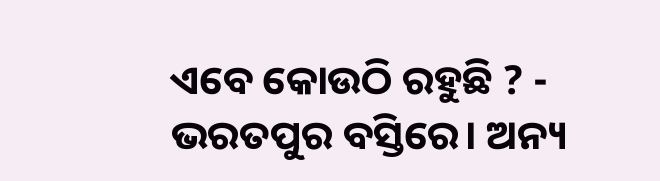ଏବେ କୋଉଠି ରହୁଛି ? - ଭରତପୁର ବସ୍ତିରେ। ଅନ୍ୟ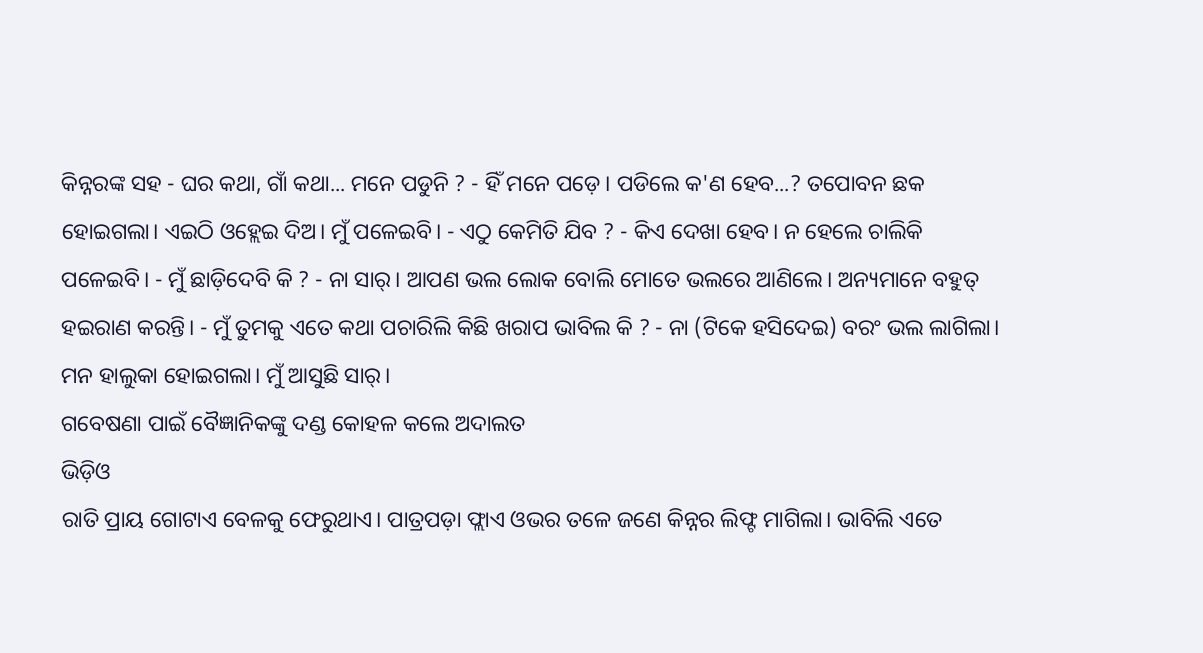କିନ୍ନରଙ୍କ ସହ - ଘର କଥା, ଗାଁ କଥା... ମନେ ପଡୁନି ? - ହିଁ ମନେ ପଡ଼େ। ପଡିଲେ କ'ଣ ହେବ...? ତପୋବନ ଛକ ହୋଇଗଲା। ଏଇଠି ଓହ୍ଲେଇ ଦିଅ। ମୁଁ ପଳେଇବି। - ଏଠୁ କେମିତି ଯିବ ? - କିଏ ଦେଖା ହେବ। ନ ହେଲେ ଚାଲିକି ପଳେଇବି। - ମୁଁ ଛାଡ଼ିଦେବି କି ? - ନା ସାର୍। ଆପଣ ଭଲ ଲୋକ ବୋଲି ମୋତେ ଭଲରେ ଆଣିଲେ। ଅନ୍ୟମାନେ ବହୁତ୍ ହଇରାଣ କରନ୍ତି। - ମୁଁ ତୁମକୁ ଏତେ କଥା ପଚାରିଲି କିଛି ଖରାପ ଭାବିଲ କି ? - ନା (ଟିକେ ହସିଦେଇ) ବରଂ ଭଲ ଲାଗିଲା। ମନ ହାଲୁକା ହୋଇଗଲା। ମୁଁ ଆସୁଛି ସାର୍।
ଗବେଷଣା ପାଇଁ ବୈଜ୍ଞାନିକଙ୍କୁ ଦଣ୍ଡ କୋହଳ କଲେ ଅଦାଲତ
ଭିଡ଼ିଓ
ରାତି ପ୍ରାୟ ଗୋଟାଏ ବେଳକୁ ଫେରୁଥାଏ। ପାତ୍ରପଡ଼ା ଫ୍ଲାଏ ଓଭର ତଳେ ଜଣେ କିନ୍ନର ଲିଫ୍ଟ ମାଗିଲା। ଭାବିଲି ଏତେ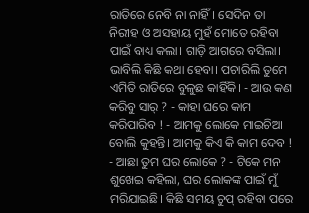ରାତିରେ ନେବି ନା ନାହିଁ। ସେଦିନ ତା ନିରୀହ ଓ ଅସହାୟ ମୁହଁ ମୋତେ ରହିବା ପାଇଁ ବାଧ୍ୟ କଲା। ଗାଡ଼ି ଆଗରେ ବସିଲା।
ଭାବିଲି କିଛି କଥା ହେବା। ପଚାରିଲି ତୁମେ ଏମିତି ରାତିରେ ବୁଳୁଛ କାହିଁକି। - ଆଉ କଣ କରିବୁ ସାର୍ ? - କାହା ଘରେ କାମ କରିପାରିବ ! - ଆମକୁ ଲୋକେ ମାଇଚିଆ ବୋଲି କୁହନ୍ତି। ଆମକୁ କିଏ କି କାମ ଦେବ ! - ଆଛା ତୁମ ଘର ଲୋକେ ? - ଟିକେ ମନ ଶୁଖେଇ କହିଲା, ଘର ଲୋକଙ୍କ ପାଇଁ ମୁଁ ମରିଯାଇଛି। କିଛି ସମୟ ଚୁପ୍ ରହିବା ପରେ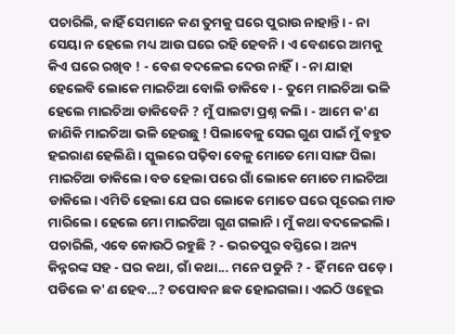ପଚାରିଲି, କାହିଁ ସେମାନେ କଣ ତୁମକୁ ଘରେ ପୁରାଉ ନାହାନ୍ତି। - ନା ସେୟା ନ ହେଲେ ମଧ୍ୟ ଆଉ ଘରେ ରହି ହେବନି। ଏ ବେଶରେ ଆମକୁ କିଏ ଘରେ ରଖିବ ! - ବେଶ ବଦଳେଇ ଦେଉ ନାହିଁ। - ନା ଯାହା ହେଲେବି ଲୋକେ ମାଇଚିଆ ବୋଲି ଡାକିବେ। - ତୁମେ ମାଇଚିଆ ଭଳି ହେଲେ ମାଇଚିଆ ଡାକିବେନି ? ମୁଁ ପାଲଟା ପ୍ରଶ୍ନ କଲି। - ଆମେ କ'ଣ ଜାଣିକି ମାଇଚିଆ ଭଳି ହେଉଛୁ ! ପିଲାବେଳୁ ସେଇ ଗୁଣ ପାଇଁ ମୁଁ ବହୁତ ହଇରାଣ ହେଲିଣି। ସ୍କୁଲରେ ପଢ଼ିବା ବେଳୁ ମୋତେ ମୋ ସାଙ୍ଗ ପିଲା ମାଇଚିଆ ଡାକିଲେ। ବଡ ହେଲା ପରେ ଗାଁ ଲୋକେ ମୋତେ ମାଇଚିଆ ଡାକିଲେ। ଏମିତି ହେଲା ଯେ ଘର ଲୋକେ ମୋତେ ଘରେ ପୂରେଇ ମାଡ ମାରିଲେ। ହେଲେ ମୋ ମାଇଚିଆ ଗୁଣ ଗଲାନି। ମୁଁ କଥା ବଦଳେଇଲି। ପଚାରିଲି, ଏବେ କୋଉଠି ରହୁଛି ? - ଭରତପୁର ବସ୍ତିରେ। ଅନ୍ୟ କିନ୍ନରଙ୍କ ସହ - ଘର କଥା, ଗାଁ କଥା... ମନେ ପଡୁନି ? - ହିଁ ମନେ ପଡ଼େ। ପଡିଲେ କ'ଣ ହେବ...? ତପୋବନ ଛକ ହୋଇଗଲା। ଏଇଠି ଓହ୍ଲେଇ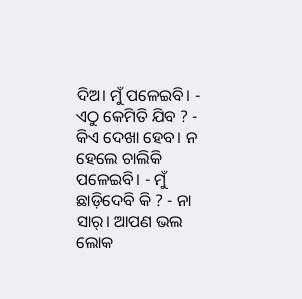ଦିଅ। ମୁଁ ପଳେଇବି। - ଏଠୁ କେମିତି ଯିବ ? - କିଏ ଦେଖା ହେବ। ନ ହେଲେ ଚାଲିକି ପଳେଇବି। - ମୁଁ ଛାଡ଼ିଦେବି କି ? - ନା ସାର୍। ଆପଣ ଭଲ ଲୋକ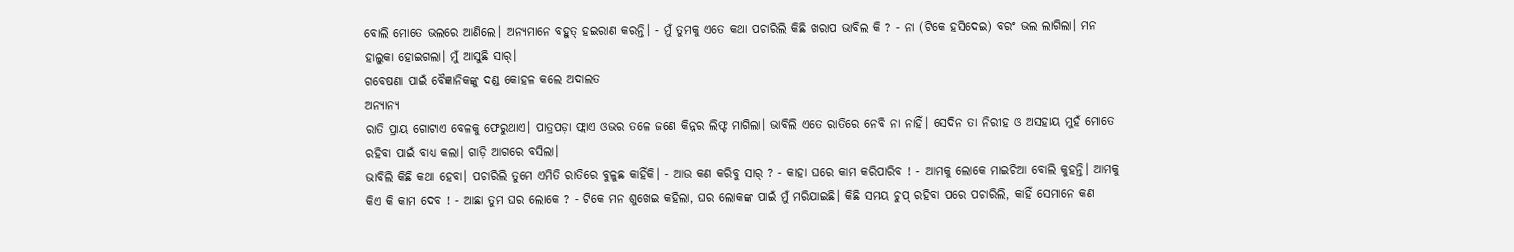ବୋଲି ମୋତେ ଭଲରେ ଆଣିଲେ। ଅନ୍ୟମାନେ ବହୁତ୍ ହଇରାଣ କରନ୍ତି। - ମୁଁ ତୁମକୁ ଏତେ କଥା ପଚାରିଲି କିଛି ଖରାପ ଭାବିଲ କି ? - ନା (ଟିକେ ହସିଦେଇ) ବରଂ ଭଲ ଲାଗିଲା। ମନ ହାଲୁକା ହୋଇଗଲା। ମୁଁ ଆସୁଛି ସାର୍।
ଗବେଷଣା ପାଇଁ ବୈଜ୍ଞାନିକଙ୍କୁ ଦଣ୍ଡ କୋହଳ କଲେ ଅଦାଲତ
ଅନ୍ୟାନ୍ୟ
ରାତି ପ୍ରାୟ ଗୋଟାଏ ବେଳକୁ ଫେରୁଥାଏ। ପାତ୍ରପଡ଼ା ଫ୍ଲାଏ ଓଭର ତଳେ ଜଣେ କିନ୍ନର ଲିଫ୍ଟ ମାଗିଲା। ଭାବିଲି ଏତେ ରାତିରେ ନେବି ନା ନାହିଁ। ସେଦିନ ତା ନିରୀହ ଓ ଅସହାୟ ମୁହଁ ମୋତେ ରହିବା ପାଇଁ ବାଧ୍ୟ କଲା। ଗାଡ଼ି ଆଗରେ ବସିଲା।
ଭାବିଲି କିଛି କଥା ହେବା। ପଚାରିଲି ତୁମେ ଏମିତି ରାତିରେ ବୁଳୁଛ କାହିଁକି। - ଆଉ କଣ କରିବୁ ସାର୍ ? - କାହା ଘରେ କାମ କରିପାରିବ ! - ଆମକୁ ଲୋକେ ମାଇଚିଆ ବୋଲି କୁହନ୍ତି। ଆମକୁ କିଏ କି କାମ ଦେବ ! - ଆଛା ତୁମ ଘର ଲୋକେ ? - ଟିକେ ମନ ଶୁଖେଇ କହିଲା, ଘର ଲୋକଙ୍କ ପାଇଁ ମୁଁ ମରିଯାଇଛି। କିଛି ସମୟ ଚୁପ୍ ରହିବା ପରେ ପଚାରିଲି, କାହିଁ ସେମାନେ କଣ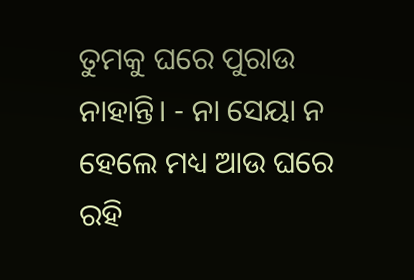ତୁମକୁ ଘରେ ପୁରାଉ ନାହାନ୍ତି। - ନା ସେୟା ନ ହେଲେ ମଧ୍ୟ ଆଉ ଘରେ ରହି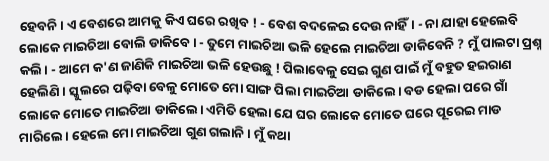ହେବନି। ଏ ବେଶରେ ଆମକୁ କିଏ ଘରେ ରଖିବ ! - ବେଶ ବଦଳେଇ ଦେଉ ନାହିଁ। - ନା ଯାହା ହେଲେବି ଲୋକେ ମାଇଚିଆ ବୋଲି ଡାକିବେ। - ତୁମେ ମାଇଚିଆ ଭଳି ହେଲେ ମାଇଚିଆ ଡାକିବେନି ? ମୁଁ ପାଲଟା ପ୍ରଶ୍ନ କଲି। - ଆମେ କ'ଣ ଜାଣିକି ମାଇଚିଆ ଭଳି ହେଉଛୁ ! ପିଲାବେଳୁ ସେଇ ଗୁଣ ପାଇଁ ମୁଁ ବହୁତ ହଇରାଣ ହେଲିଣି। ସ୍କୁଲରେ ପଢ଼ିବା ବେଳୁ ମୋତେ ମୋ ସାଙ୍ଗ ପିଲା ମାଇଚିଆ ଡାକିଲେ। ବଡ ହେଲା ପରେ ଗାଁ ଲୋକେ ମୋତେ ମାଇଚିଆ ଡାକିଲେ। ଏମିତି ହେଲା ଯେ ଘର ଲୋକେ ମୋତେ ଘରେ ପୂରେଇ ମାଡ ମାରିଲେ। ହେଲେ ମୋ ମାଇଚିଆ ଗୁଣ ଗଲାନି। ମୁଁ କଥା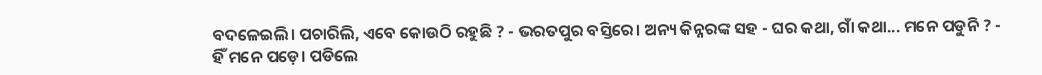ବଦଳେଇଲି। ପଚାରିଲି, ଏବେ କୋଉଠି ରହୁଛି ? - ଭରତପୁର ବସ୍ତିରେ। ଅନ୍ୟ କିନ୍ନରଙ୍କ ସହ - ଘର କଥା, ଗାଁ କଥା... ମନେ ପଡୁନି ? - ହିଁ ମନେ ପଡ଼େ। ପଡିଲେ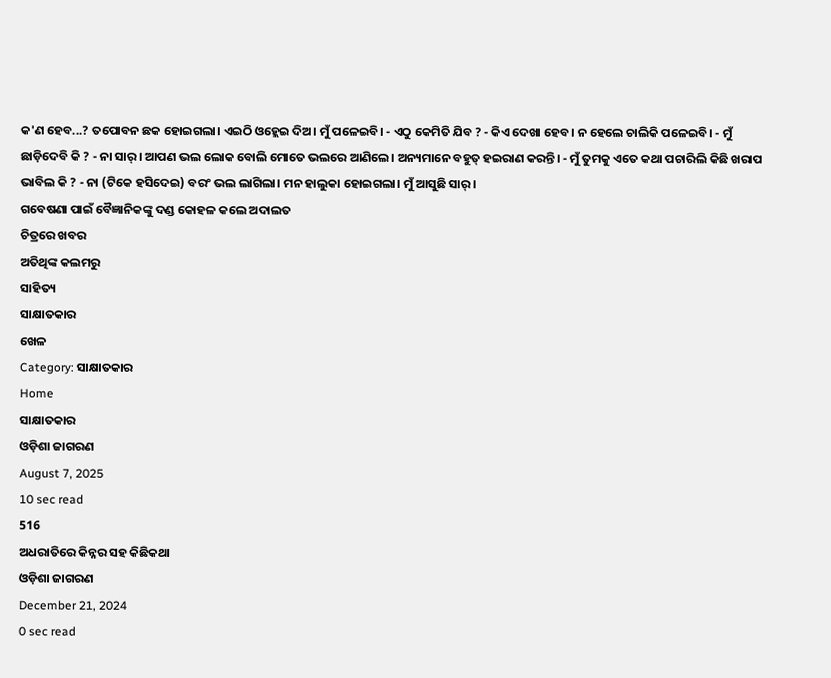କ'ଣ ହେବ...? ତପୋବନ ଛକ ହୋଇଗଲା। ଏଇଠି ଓହ୍ଲେଇ ଦିଅ। ମୁଁ ପଳେଇବି। - ଏଠୁ କେମିତି ଯିବ ? - କିଏ ଦେଖା ହେବ। ନ ହେଲେ ଚାଲିକି ପଳେଇବି। - ମୁଁ ଛାଡ଼ିଦେବି କି ? - ନା ସାର୍। ଆପଣ ଭଲ ଲୋକ ବୋଲି ମୋତେ ଭଲରେ ଆଣିଲେ। ଅନ୍ୟମାନେ ବହୁତ୍ ହଇରାଣ କରନ୍ତି। - ମୁଁ ତୁମକୁ ଏତେ କଥା ପଚାରିଲି କିଛି ଖରାପ ଭାବିଲ କି ? - ନା (ଟିକେ ହସିଦେଇ) ବରଂ ଭଲ ଲାଗିଲା। ମନ ହାଲୁକା ହୋଇଗଲା। ମୁଁ ଆସୁଛି ସାର୍।
ଗବେଷଣା ପାଇଁ ବୈଜ୍ଞାନିକଙ୍କୁ ଦଣ୍ଡ କୋହଳ କଲେ ଅଦାଲତ
ଚିତ୍ରରେ ଖବର
ଅତିଥିଙ୍କ କଲମରୁ
ସାହିତ୍ୟ
ସାକ୍ଷାତକାର
ଖେଳ
Category: ସାକ୍ଷାତକାର
Home
ସାକ୍ଷାତକାର
ଓଡ଼ିଶା ଜାଗରଣ
August 7, 2025
10 sec read
516
ଅଧରାତିରେ କିନ୍ନର ସହ କିଛିକଥା
ଓଡ଼ିଶା ଜାଗରଣ
December 21, 2024
0 sec read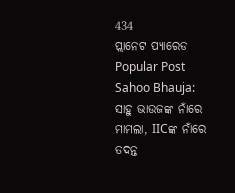434
ପ୍ଲାନେଟ ପ୍ୟାରେଡ
Popular Post
Sahoo Bhauja: ସାହୁ ଭାଉଜଙ୍କ ନାଁରେ ମାମଲା, IICଙ୍କ ନାଁରେ ତଦନ୍ତ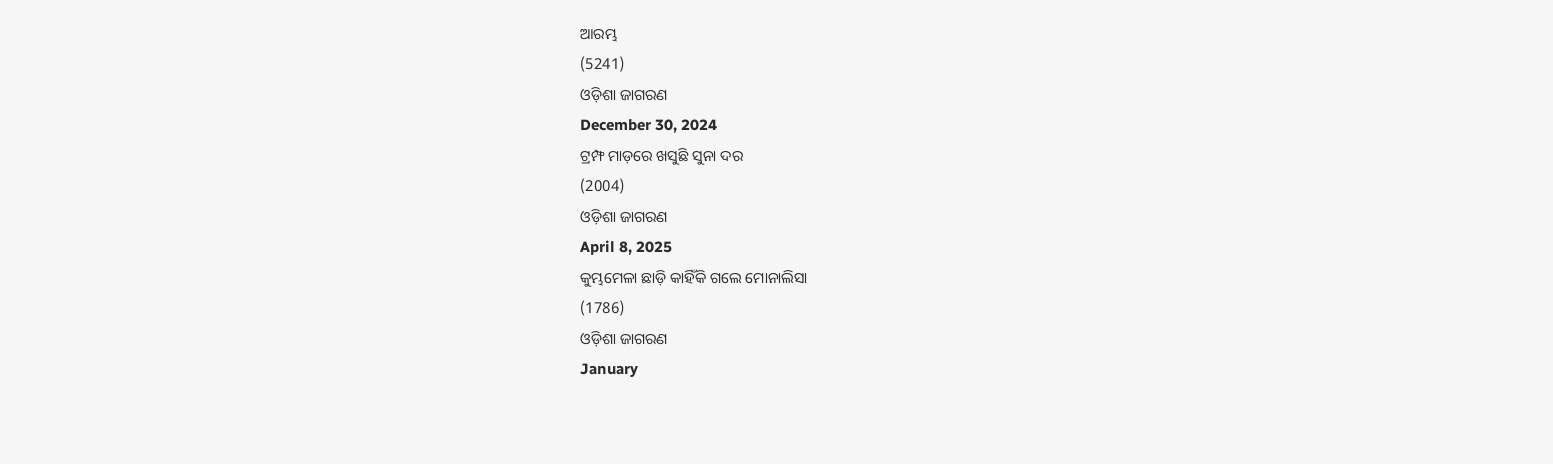ଆରମ୍ଭ
(5241)
ଓଡ଼ିଶା ଜାଗରଣ
December 30, 2024
ଟ୍ରମ୍ଫ ମାଡ଼ରେ ଖସୁଛି ସୁନା ଦର
(2004)
ଓଡ଼ିଶା ଜାଗରଣ
April 8, 2025
କୁମ୍ଭମେଳା ଛାଡ଼ି କାହିଁକି ଗଲେ ମୋନାଲିସା
(1786)
ଓଡ଼ିଶା ଜାଗରଣ
January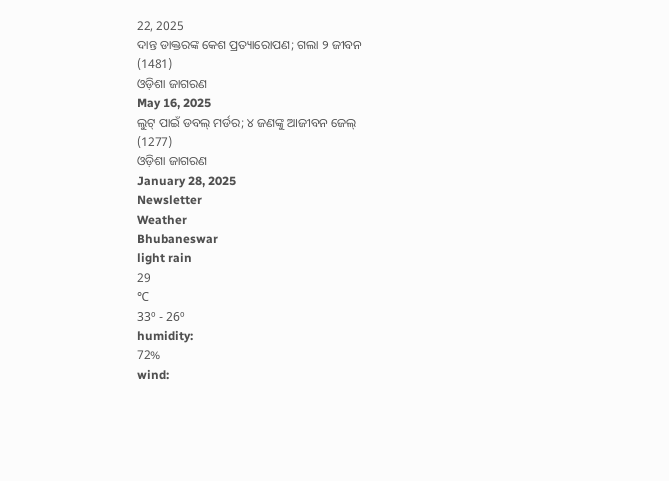22, 2025
ଦାନ୍ତ ଡାକ୍ତରଙ୍କ କେଶ ପ୍ରତ୍ୟାରୋପଣ; ଗଲା ୨ ଜୀବନ
(1481)
ଓଡ଼ିଶା ଜାଗରଣ
May 16, 2025
ଲୁଟ୍ ପାଇଁ ଡବଲ୍ ମର୍ଡର; ୪ ଜଣଙ୍କୁ ଆଜୀବନ ଜେଲ୍
(1277)
ଓଡ଼ିଶା ଜାଗରଣ
January 28, 2025
Newsletter
Weather
Bhubaneswar
light rain
29
℃
33º - 26º
humidity:
72%
wind: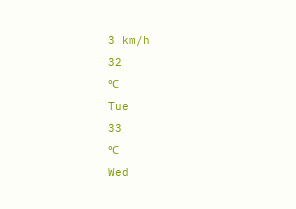3 km/h
32
℃
Tue
33
℃
Wed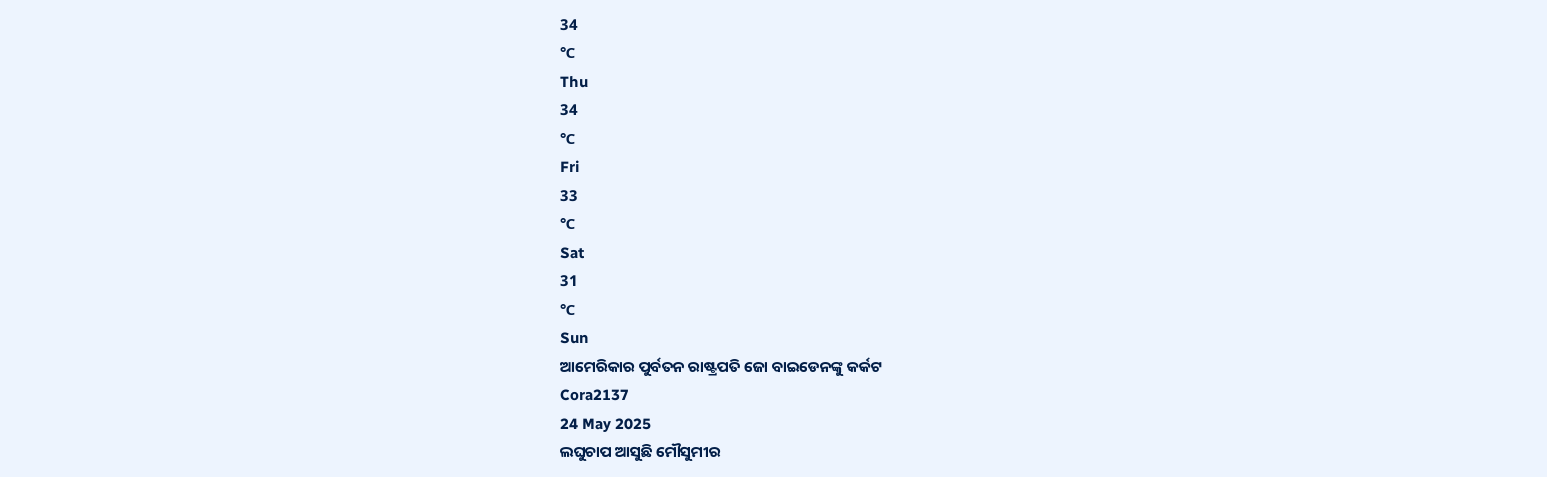34
℃
Thu
34
℃
Fri
33
℃
Sat
31
℃
Sun
ଆମେରିକାର ପୁର୍ବତନ ରାଷ୍ଟ୍ରପତି ଜୋ ବାଇଡେନଙ୍କୁ କର୍କଟ
Cora2137
24 May 2025
ଲଘୁଚାପ ଆସୁଛି ମୌସୁମୀର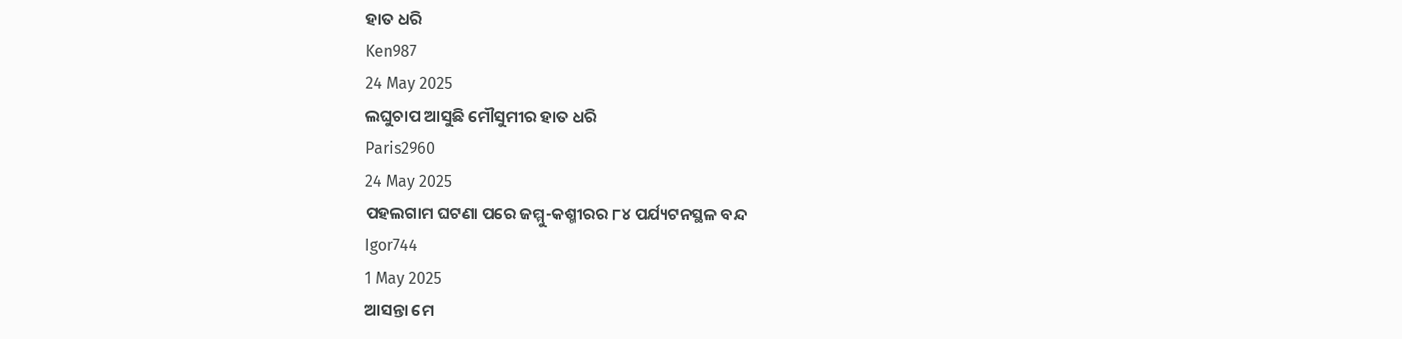ହାତ ଧରି
Ken987
24 May 2025
ଲଘୁଚାପ ଆସୁଛି ମୌସୁମୀର ହାତ ଧରି
Paris2960
24 May 2025
ପହଲଗାମ ଘଟଣା ପରେ ଜମ୍ମୁ-କଶ୍ମୀରର ୮୪ ପର୍ଯ୍ୟଟନସ୍ଥଳ ବନ୍ଦ
Igor744
1 May 2025
ଆସନ୍ତା ମେ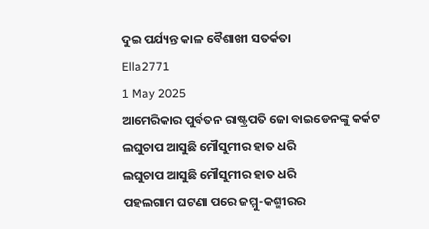ଦୁଇ ପର୍ଯ୍ୟନ୍ତ କାଳ ବୈଶାଖୀ ସତର୍କତା
Ella2771
1 May 2025
ଆମେରିକାର ପୁର୍ବତନ ରାଷ୍ଟ୍ରପତି ଜୋ ବାଇଡେନଙ୍କୁ କର୍କଟ
ଲଘୁଚାପ ଆସୁଛି ମୌସୁମୀର ହାତ ଧରି
ଲଘୁଚାପ ଆସୁଛି ମୌସୁମୀର ହାତ ଧରି
ପହଲଗାମ ଘଟଣା ପରେ ଜମ୍ମୁ-କଶ୍ମୀରର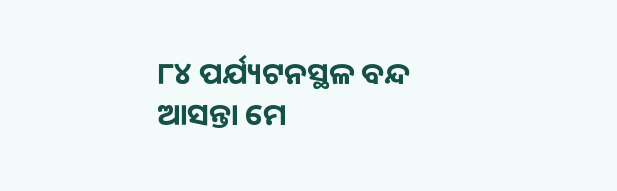୮୪ ପର୍ଯ୍ୟଟନସ୍ଥଳ ବନ୍ଦ
ଆସନ୍ତା ମେ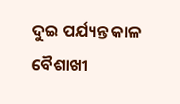ଦୁଇ ପର୍ଯ୍ୟନ୍ତ କାଳ ବୈଶାଖୀ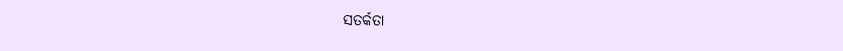ସତର୍କତା